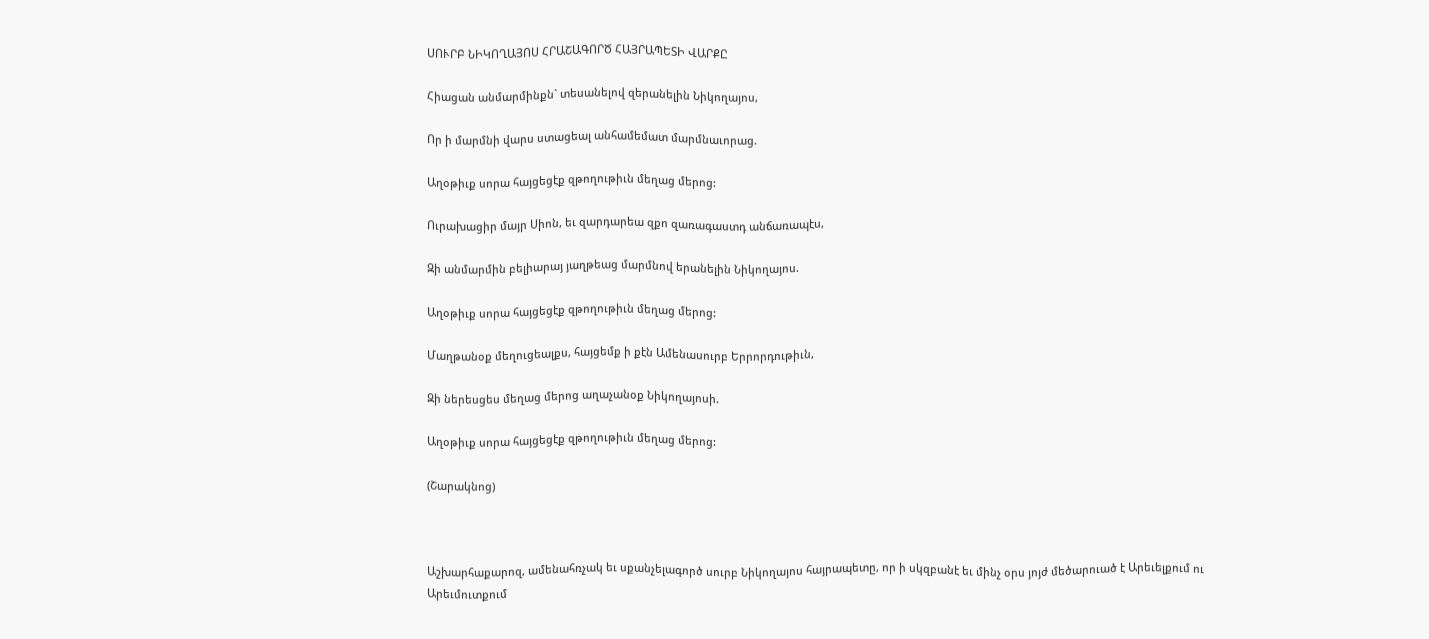ՍՈՒՐԲ ՆԻԿՈՂԱՅՈՍ ՀՐԱՇԱԳՈՐԾ ՀԱՅՐԱՊԵՏԻ ՎԱՐՔԸ

Հիացան անմարմինքն` տեսանելով զերանելին Նիկողայոս,

Որ ի մարմնի վարս ստացեալ անհամեմատ մարմնաւորաց.

Աղօթիւք սորա հայցեցէք զթողութիւն մեղաց մերոց:

Ուրախացիր մայր Սիոն, եւ զարդարեա զքո զառագաստդ անճառապէս,

Զի անմարմին բելիարայ յաղթեաց մարմնով երանելին Նիկողայոս.

Աղօթիւք սորա հայցեցէք զթողութիւն մեղաց մերոց:

Մաղթանօք մեղուցեալքս, հայցեմք ի քէն Ամենասուրբ Երրորդութիւն,

Զի ներեսցես մեղաց մերոց աղաչանօք Նիկողայոսի.

Աղօթիւք սորա հայցեցէք զթողութիւն մեղաց մերոց:

(Շարակնոց)



Աշխարհաքարոզ, ամենահռչակ եւ սքանչելագործ սուրբ Նիկողայոս հայրապետը, որ ի սկզբանէ եւ մինչ օրս յոյժ մեծարուած է Արեւելքում ու Արեւմուտքում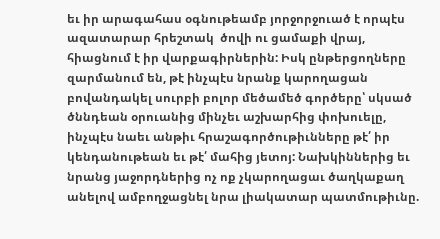եւ իր արագահաս օգնութեամբ յորջորջուած է որպէս ազատարար հրեշտակ  ծովի ու ցամաքի վրայ, հիացնում է իր վարքագիրներին: Իսկ ընթերցողները զարմանում են, թէ ինչպէս նրանք կարողացան բովանդակել սուրբի բոլոր մեծամեծ գործերը՝ սկսած ծննդեան օրուանից մինչեւ աշխարհից փոխուելը, ինչպէս նաեւ անթիւ հրաշագործութիւնները թէ՛ իր կենդանութեան եւ թէ՛ մահից յետոյ: Նախկիններից եւ նրանց յաջորդներից ոչ ոք չկարողացաւ ծաղկաքաղ անելով ամբողջացնել նրա լիակատար պատմութիւնը.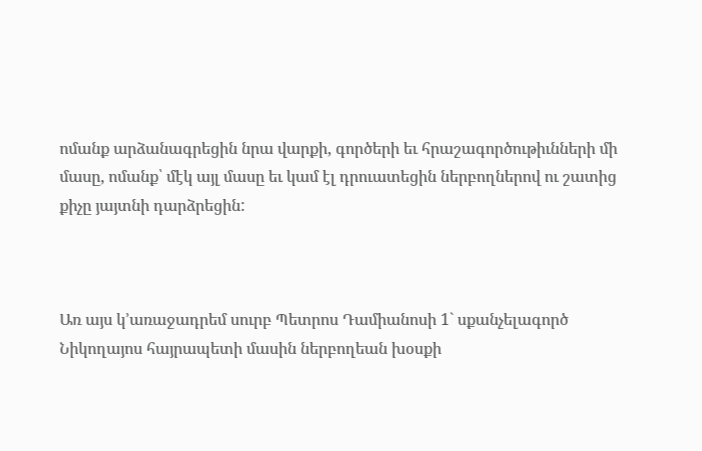ոմանք արձանագրեցին նրա վարքի, գործերի եւ հրաշագործութիւնների մի մասը, ոմանք՝ մէկ այլ մասը եւ կամ էլ դրուատեցին ներբողներով ու շատից քիչը յայտնի դարձրեցին:



Առ այս կ՚առաջադրեմ սուրբ Պետրոս Դամիանոսի 1` սքանչելագործ Նիկողայոս հայրապետի մասին ներբողեան խօսքի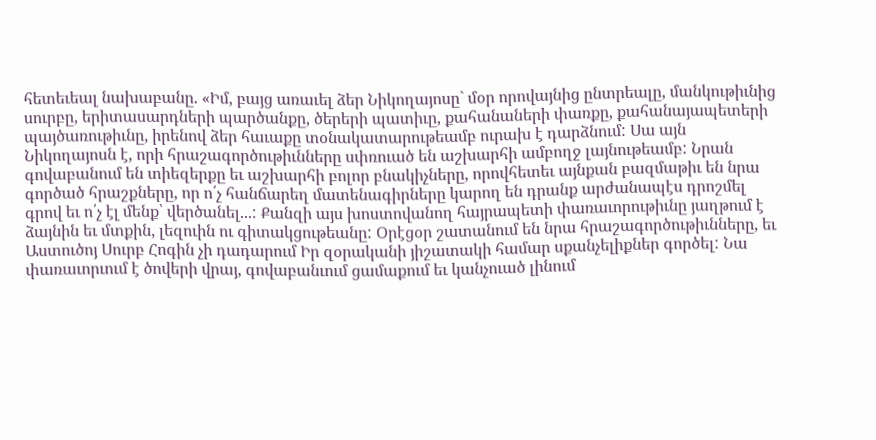հետեւեալ նախաբանը. «Իմ, բայց առաւել ձեր Նիկողայոսը` մօր որովայնից ընտրեալը, մանկութիւնից սուրբը, երիտասարդների պարծանքը, ծերերի պատիւը, քահանաների փառքը, քահանայապետերի պայծառութիւնը, իրենով ձեր հաւաքը տօնակատարութեամբ ուրախ է դարձնում: Սա այն Նիկողայոսն է, որի հրաշագործութիւնները սփռուած են աշխարհի ամբողջ լայնութեամբ: Նրան գովաբանում են տիեզերքը եւ աշխարհի բոլոր բնակիչները, որովհետեւ այնքան բազմաթիւ են նրա գործած հրաշքները, որ ո՛չ հանճարեղ մատենագիրները կարող են դրանք արժանապէս դրոշմել գրով եւ ո՛չ էլ մենք՝ վերծանել...: Քանզի այս խոստովանող հայրապետի փառաւորութիւնը յաղթում է ձայնին եւ մտքին, լեզուին ու գիտակցութեանը: Օրէցօր շատանում են նրա հրաշագործութիւնները, եւ Աստուծոյ Սուրբ Հոգին չի դադարում Իր զօրականի յիշատակի համար սքանչելիքներ գործել: Նա փառաւորւում է ծովերի վրայ, գովաբանւում ցամաքում եւ կանչուած լինում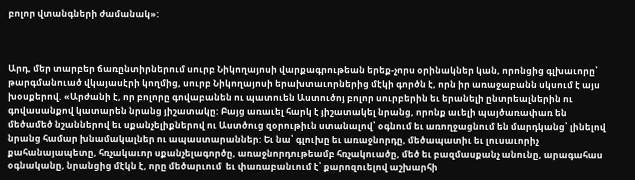բոլոր վտանգների ժամանակ»:



Արդ, մեր տարբեր ճառընտիրներում սուրբ Նիկողայոսի վարքագրութեան երեք-չորս օրինակներ կան, որոնցից գլխաւորը՝ թարգմանուած վկայասէրի կողմից, սուրբ Նիկողայոսի երախտաւորներից մէկի գործն է, որն իր առաջաբանն սկսում է այս խօսքերով. «Արժանի է, որ բոլորը գովաբանեն ու պատուեն Աստուծոյ բոլոր սուրբերին եւ երանելի ընտրեալներին ու գովասանքով կատարեն նրանց յիշատակը: Բայց առաւել հարկ է յիշատակել նրանց, որոնք աւելի պայծառափառ են մեծամեծ նշաններով եւ սքանչելիքներով ու Աստծուց զօրութիւն ստանալով՝ օգնում եւ առողջացնում են մարդկանց՝ լինելով նրանց համար խնամակալներ ու ապաստարաններ: Եւ նա՝ գլուխը եւ առաջնորդը, մեծապատիւ եւ լուսաւորիչ քահանայապետը, հռչակաւոր սքանչելագործը, առաջնորդութեամբ հռչակուածը, մեծ եւ բազմասքանչ անունը, արագահաս օգնականը, նրանցից մէկն է, որը մեծարւում  եւ փառաբանւում է՝ քարոզուելով աշխարհի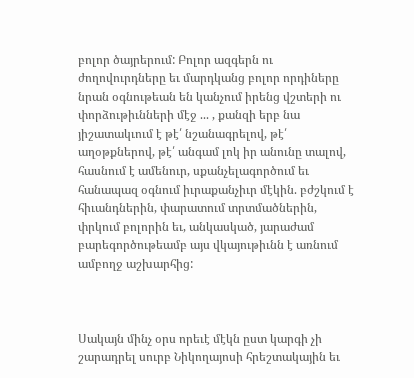բոլոր ծայրերում: Բոլոր ազգերն ու ժողովուրդները եւ մարդկանց բոլոր որդիները նրան օգնութեան են կանչում իրենց վշտերի ու փորձութիւնների մէջ ... , քանզի երբ նա յիշատակւում է թէ՛ նշանագրելով, թէ՛ աղօթքներով, թէ՛ անգամ լոկ իր անունը տալով, հասնում է ամենուր, սքանչելագործում եւ հանապազ օգնում իւրաքանչիւր մէկին. բժշկում է հիւանդներին, փարատում տրտմածներին, փրկում բոլորին եւ, անկասկած, յարաժամ բարեգործութեամբ այս վկայութիւնն է առնում ամբողջ աշխարհից:



Սակայն մինչ օրս որեւէ մէկն ըստ կարգի չի շարադրել սուրբ Նիկողայոսի հրեշտակային եւ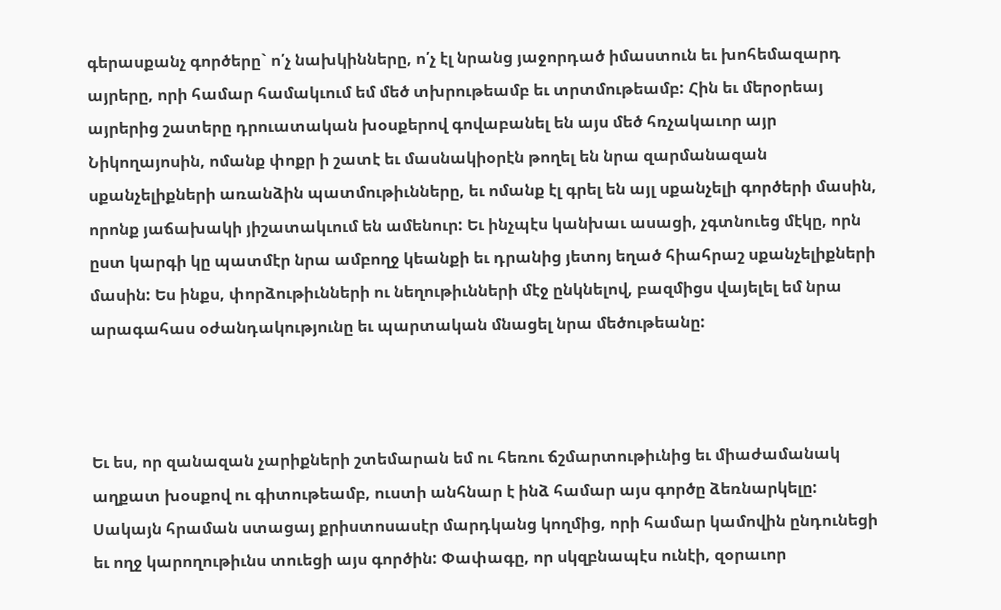գերասքանչ գործերը` ո՛չ նախկինները, ո՛չ էլ նրանց յաջորդած իմաստուն եւ խոհեմազարդ այրերը, որի համար համակւում եմ մեծ տխրութեամբ եւ տրտմութեամբ: Հին եւ մերօրեայ այրերից շատերը դրուատական խօսքերով գովաբանել են այս մեծ հռչակաւոր այր Նիկողայոսին, ոմանք փոքր ի շատէ եւ մասնակիօրէն թողել են նրա զարմանազան սքանչելիքների առանձին պատմութիւնները, եւ ոմանք էլ գրել են այլ սքանչելի գործերի մասին, որոնք յաճախակի յիշատակւում են ամենուր: Եւ ինչպէս կանխաւ ասացի, չգտնուեց մէկը, որն ըստ կարգի կը պատմէր նրա ամբողջ կեանքի եւ դրանից յետոյ եղած հիահրաշ սքանչելիքների մասին: Ես ինքս, փորձութիւնների ու նեղութիւնների մէջ ընկնելով, բազմիցս վայելել եմ նրա արագահաս օժանդակությունը եւ պարտական մնացել նրա մեծութեանը:



Եւ ես, որ զանազան չարիքների շտեմարան եմ ու հեռու ճշմարտութիւնից եւ միաժամանակ աղքատ խօսքով ու գիտութեամբ, ուստի անհնար է ինձ համար այս գործը ձեռնարկելը: Սակայն հրաման ստացայ քրիստոսասէր մարդկանց կողմից, որի համար կամովին ընդունեցի եւ ողջ կարողութիւնս տուեցի այս գործին: Փափագը, որ սկզբնապէս ունէի, զօրաւոր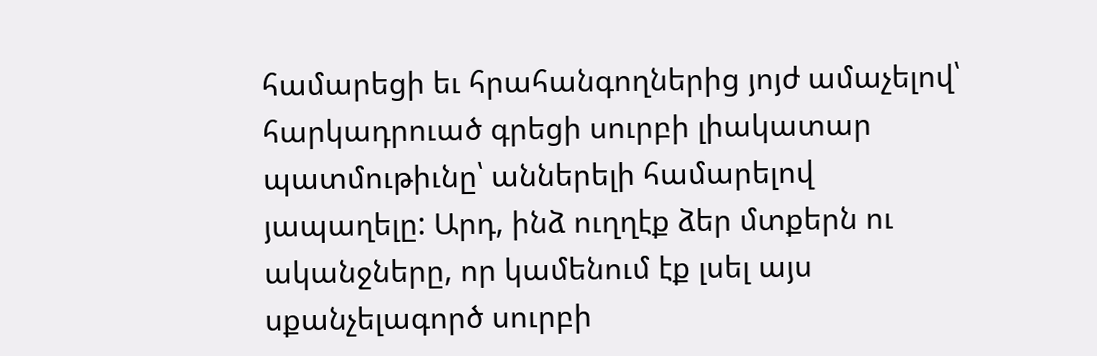համարեցի եւ հրահանգողներից յոյժ ամաչելով՝ հարկադրուած գրեցի սուրբի լիակատար պատմութիւնը՝ աններելի համարելով յապաղելը: Արդ, ինձ ուղղէք ձեր մտքերն ու ականջները, որ կամենում էք լսել այս սքանչելագործ սուրբի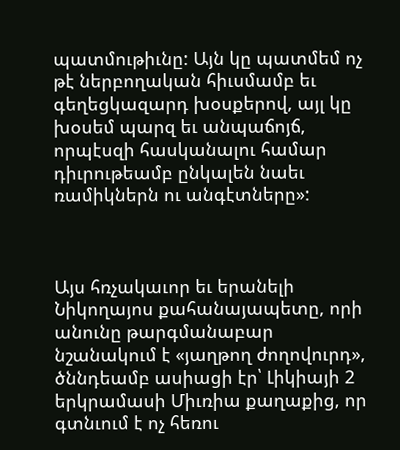պատմութիւնը: Այն կը պատմեմ ոչ թէ ներբողական հիւսմամբ եւ գեղեցկազարդ խօսքերով, այլ կը խօսեմ պարզ եւ անպաճոյճ, որպէսզի հասկանալու համար դիւրութեամբ ընկալեն նաեւ ռամիկներն ու անգէտները»:



Այս հռչակաւոր եւ երանելի Նիկողայոս քահանայապետը, որի անունը թարգմանաբար նշանակում է «յաղթող ժողովուրդ», ծննդեամբ ասիացի էր՝ Լիկիայի 2 երկրամասի Միւռիա քաղաքից, որ գտնւում է ոչ հեռու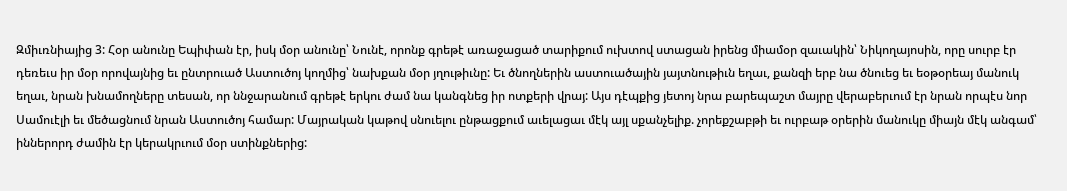Զմիւռնիայից 3: Հօր անունը Եպիփան էր, իսկ մօր անունը՝ Նունէ, որոնք գրեթէ առաջացած տարիքում ուխտով ստացան իրենց միամօր զաւակին՝ Նիկողայոսին, որը սուրբ էր դեռեւս իր մօր որովայնից եւ ընտրուած Աստուծոյ կողմից՝ նախքան մօր յղութիւնը: Եւ ծնողներին աստուածային յայտնութիւն եղաւ, քանզի երբ նա ծնուեց եւ եօթօրեայ մանուկ եղաւ, նրան խնամողները տեսան, որ ննջարանում գրեթէ երկու ժամ նա կանգնեց իր ոտքերի վրայ: Այս դէպքից յետոյ նրա բարեպաշտ մայրը վերաբերւում էր նրան որպէս նոր Սամուէլի եւ մեծացնում նրան Աստուծոյ համար: Մայրական կաթով սնուելու ընթացքում աւելացաւ մէկ այլ սքանչելիք. չորեքշաբթի եւ ուրբաթ օրերին մանուկը միայն մէկ անգամ՝ իններորդ ժամին էր կերակրւում մօր ստինքներից: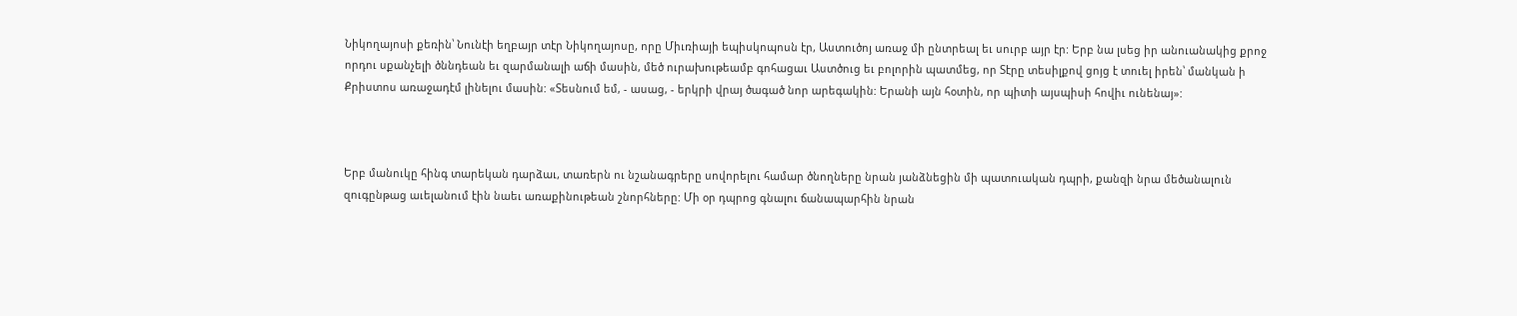Նիկողայոսի քեռին՝ Նունէի եղբայր տէր Նիկողայոսը, որը Միւռիայի եպիսկոպոսն էր, Աստուծոյ առաջ մի ընտրեալ եւ սուրբ այր էր: Երբ նա լսեց իր անուանակից քրոջ որդու սքանչելի ծննդեան եւ զարմանալի աճի մասին, մեծ ուրախութեամբ գոհացաւ Աստծուց եւ բոլորին պատմեց, որ Տէրը տեսիլքով ցոյց է տուել իրեն՝ մանկան ի Քրիստոս առաջադէմ լինելու մասին: «Տեսնում եմ, - ասաց, - երկրի վրայ ծագած նոր արեգակին: Երանի այն հօտին, որ պիտի այսպիսի հովիւ ունենայ»:



Երբ մանուկը հինգ տարեկան դարձաւ, տառերն ու նշանագրերը սովորելու համար ծնողները նրան յանձնեցին մի պատուական դպրի, քանզի նրա մեծանալուն զուգընթաց աւելանում էին նաեւ առաքինութեան շնորհները: Մի օր դպրոց գնալու ճանապարհին նրան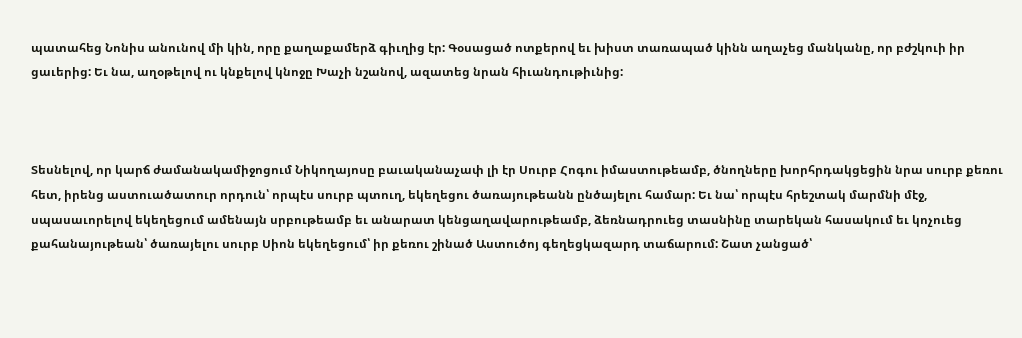պատահեց Նոնիս անունով մի կին, որը քաղաքամերձ գիւղից էր: Գօսացած ոտքերով եւ խիստ տառապած կինն աղաչեց մանկանը, որ բժշկուի իր ցաւերից: Եւ նա, աղօթելով ու կնքելով կնոջը Խաչի նշանով, ազատեց նրան հիւանդութիւնից:



Տեսնելով, որ կարճ ժամանակամիջոցում Նիկողայոսը բաւականաչափ լի էր Սուրբ Հոգու իմաստութեամբ, ծնողները խորհրդակցեցին նրա սուրբ քեռու հետ, իրենց աստուածատուր որդուն՝ որպէս սուրբ պտուղ, եկեղեցու ծառայութեանն ընծայելու համար: Եւ նա՝ որպէս հրեշտակ մարմնի մէջ, սպասաւորելով եկեղեցում ամենայն սրբութեամբ եւ անարատ կենցաղավարութեամբ, ձեռնադրուեց տասնինը տարեկան հասակում եւ կոչուեց քահանայութեան՝ ծառայելու սուրբ Սիոն եկեղեցում՝ իր քեռու շինած Աստուծոյ գեղեցկազարդ տաճարում: Շատ չանցած՝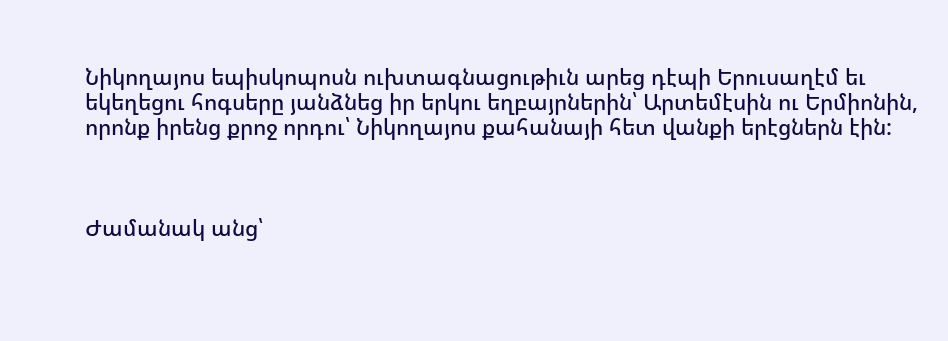Նիկողայոս եպիսկոպոսն ուխտագնացութիւն արեց դէպի Երուսաղէմ եւ եկեղեցու հոգսերը յանձնեց իր երկու եղբայրներին՝ Արտեմէսին ու Երմիոնին, որոնք իրենց քրոջ որդու՝ Նիկողայոս քահանայի հետ վանքի երէցներն էին:



Ժամանակ անց՝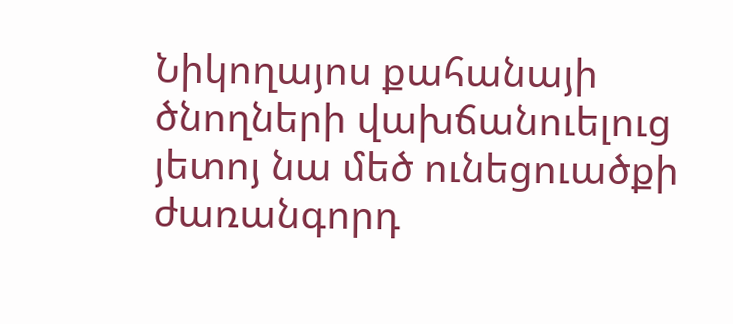Նիկողայոս քահանայի ծնողների վախճանուելուց յետոյ նա մեծ ունեցուածքի ժառանգորդ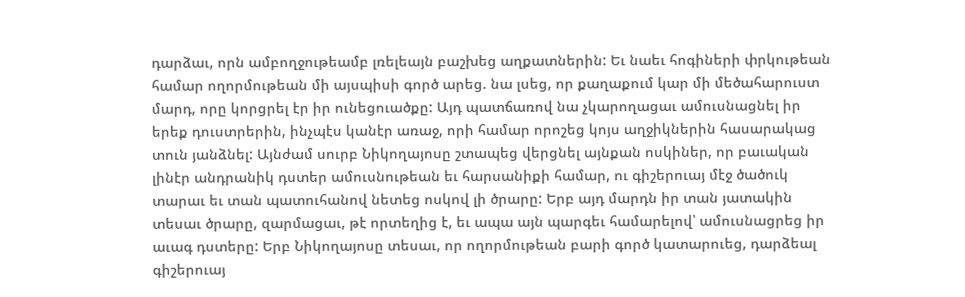դարձաւ, որն ամբողջութեամբ լռելեայն բաշխեց աղքատներին: Եւ նաեւ հոգիների փրկութեան համար ողորմութեան մի այսպիսի գործ արեց. նա լսեց, որ քաղաքում կար մի մեծահարուստ մարդ, որը կորցրել էր իր ունեցուածքը: Այդ պատճառով նա չկարողացաւ ամուսնացնել իր երեք դուստրերին, ինչպէս կանէր առաջ, որի համար որոշեց կոյս աղջիկներին հասարակաց տուն յանձնել: Այնժամ սուրբ Նիկողայոսը շտապեց վերցնել այնքան ոսկիներ, որ բաւական լինէր անդրանիկ դստեր ամուսնութեան եւ հարսանիքի համար, ու գիշերուայ մէջ ծածուկ տարաւ եւ տան պատուհանով նետեց ոսկով լի ծրարը: Երբ այդ մարդն իր տան յատակին տեսաւ ծրարը, զարմացաւ, թէ որտեղից է, եւ ապա այն պարգեւ համարելով՝ ամուսնացրեց իր աւագ դստերը: Երբ Նիկողայոսը տեսաւ, որ ողորմութեան բարի գործ կատարուեց, դարձեալ գիշերուայ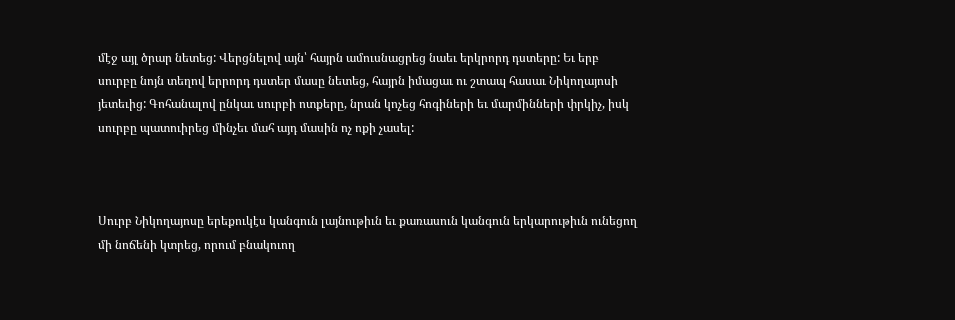մէջ այլ ծրար նետեց: Վերցնելով այն՝ հայրն ամուսնացրեց նաեւ երկրորդ դստերը: Եւ երբ սուրբը նոյն տեղով երրորդ դստեր մասը նետեց, հայրն իմացաւ ու շտապ հասաւ Նիկողայոսի յետեւից: Գոհանալով ընկաւ սուրբի ոտքերը, նրան կոչեց հոգիների եւ մարմինների փրկիչ, իսկ սուրբը պատուիրեց մինչեւ մահ այդ մասին ոչ ոքի չասել:



Սուրբ Նիկողայոսը երեքուկէս կանգուն լայնութիւն եւ քառասուն կանգուն երկարութիւն ունեցող մի նոճենի կտրեց, որում բնակուող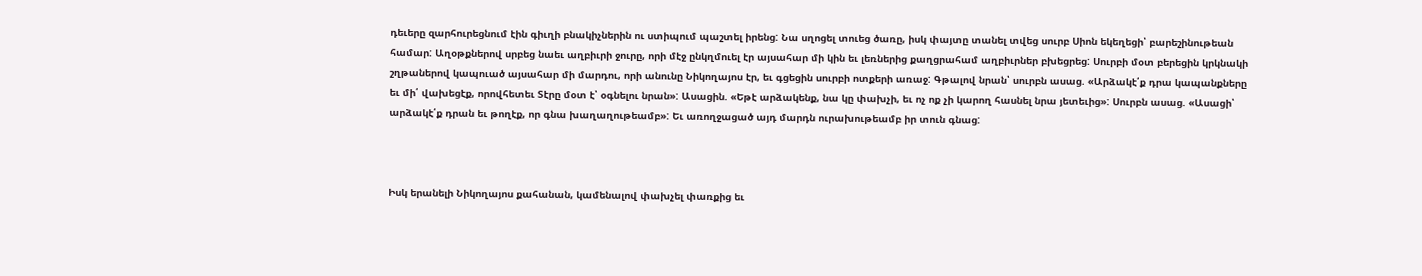դեւերը զարհուրեցնում էին գիւղի բնակիչներին ու ստիպում պաշտել իրենց: Նա սղոցել տուեց ծառը, իսկ փայտը տանել տվեց սուրբ Սիոն եկեղեցի՝ բարեշինութեան համար: Աղօթքներով սրբեց նաեւ աղբիւրի ջուրը, որի մէջ ընկղմուել էր այսահար մի կին եւ լեռներից քաղցրահամ աղբիւրներ բխեցրեց: Սուրբի մօտ բերեցին կրկնակի շղթաներով կապուած այսահար մի մարդու, որի անունը Նիկողայոս էր, եւ գցեցին սուրբի ոտքերի առաջ: Գթալով նրան՝ սուրբն ասաց. «Արձակէ՛ք դրա կապանքները եւ մի՛ վախեցէք, որովհետեւ Տէրը մօտ է՝ օգնելու նրան»: Ասացին. «Եթէ արձակենք, նա կը փախչի, եւ ոչ ոք չի կարող հասնել նրա յետեւից»: Սուրբն ասաց. «Ասացի՝ արձակէ՛ք դրան եւ թողէք, որ գնա խաղաղութեամբ»: Եւ առողջացած այդ մարդն ուրախութեամբ իր տուն գնաց:



Իսկ երանելի Նիկողայոս քահանան, կամենալով փախչել փառքից եւ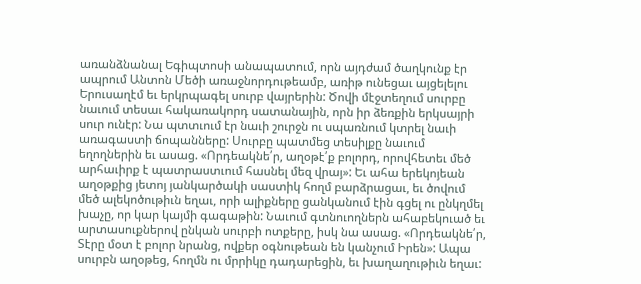առանձնանալ Եգիպտոսի անապատում, որն այդժամ ծաղկունք էր ապրում Անտոն Մեծի առաջնորդութեամբ, առիթ ունեցաւ այցելելու Երուսաղէմ եւ երկրպագել սուրբ վայրերին: Ծովի մէջտեղում սուրբը նաւում տեսաւ հակառակորդ սատանային, որն իր ձեռքին երկսայրի սուր ունէր: Նա պտտւում էր նաւի շուրջն ու սպառնում կտրել նաւի առագաստի ճոպանները: Սուրբը պատմեց տեսիլքը նաւում եղողներին եւ ասաց. «Որդեակնե՛ր, աղօթէ՛ք բոլորդ, որովհետեւ մեծ արհաւիրք է պատրաստւում հասնել մեզ վրայ»: Եւ ահա երեկոյեան աղօթքից յետոյ յանկարծակի սաստիկ հողմ բարձրացաւ, եւ ծովում մեծ ալեկոծութիւն եղաւ, որի ալիքները ցանկանում էին գցել ու ընկղմել խաչը, որ կար կայմի գագաթին: Նաւում գտնուողներն ահաբեկուած եւ արտասուքներով ընկան սուրբի ոտքերը, իսկ նա ասաց. «Որդեակնե՛ր, Տէրը մօտ է բոլոր նրանց, ովքեր օգնութեան են կանչում Իրեն»: Ապա սուրբն աղօթեց, հողմն ու մրրիկը դադարեցին, եւ խաղաղութիւն եղաւ: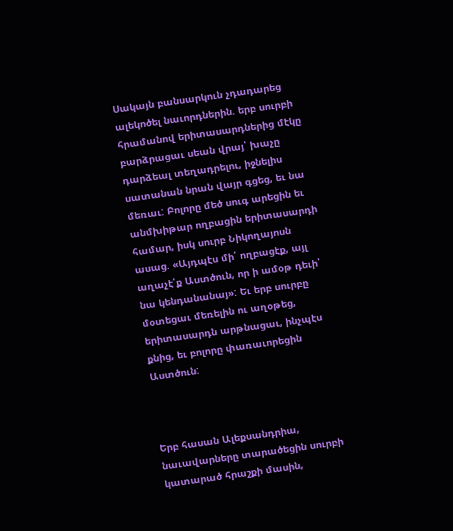Սակայն բանսարկուն չդադարեց ալեկոծել նաւորդներին. երբ սուրբի հրամանով երիտասարդներից մէկը բարձրացաւ սեան վրայ՝ խաչը դարձեալ տեղադրելու, իջնելիս սատանան նրան վայր գցեց, եւ նա մեռաւ: Բոլորը մեծ սուգ արեցին եւ անմխիթար ողբացին երիտասարդի համար, իսկ սուրբ Նիկողայոսն ասաց. «Այդպէս մի՛ ողբացէք, այլ աղաչէ՛ք Աստծուն, որ ի ամօթ դեւի՝ նա կենդանանայ»: Եւ երբ սուրբը մօտեցաւ մեռելին ու աղօթեց, երիտասարդն արթնացաւ, ինչպէս քնից, եւ բոլորը փառաւորեցին Աստծուն:



Երբ հասան Ալեքսանդրիա, նաւավարները տարածեցին սուրբի կատարած հրաշքի մասին,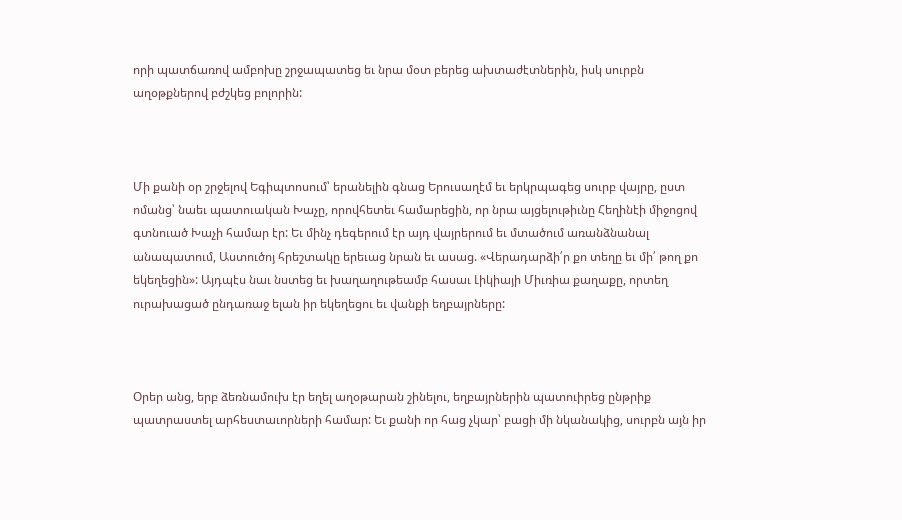որի պատճառով ամբոխը շրջապատեց եւ նրա մօտ բերեց ախտաժէտներին, իսկ սուրբն աղօթքներով բժշկեց բոլորին:



Մի քանի օր շրջելով Եգիպտոսում՝ երանելին գնաց Երուսաղէմ եւ երկրպագեց սուրբ վայրը, ըստ ոմանց՝ նաեւ պատուական Խաչը, որովհետեւ համարեցին, որ նրա այցելութիւնը Հեղինէի միջոցով գտնուած Խաչի համար էր: Եւ մինչ դեգերում էր այդ վայրերում եւ մտածում առանձնանալ անապատում, Աստուծոյ հրեշտակը երեւաց նրան եւ ասաց. «Վերադարձի՛ր քո տեղը եւ մի՛ թող քո եկեղեցին»: Այդպէս նաւ նստեց եւ խաղաղութեամբ հասաւ Լիկիայի Միւռիա քաղաքը, որտեղ ուրախացած ընդառաջ ելան իր եկեղեցու եւ վանքի եղբայրները:



Օրեր անց, երբ ձեռնամուխ էր եղել աղօթարան շինելու, եղբայրներին պատուիրեց ընթրիք պատրաստել արհեստաւորների համար: Եւ քանի որ հաց չկար՝ բացի մի նկանակից, սուրբն այն իր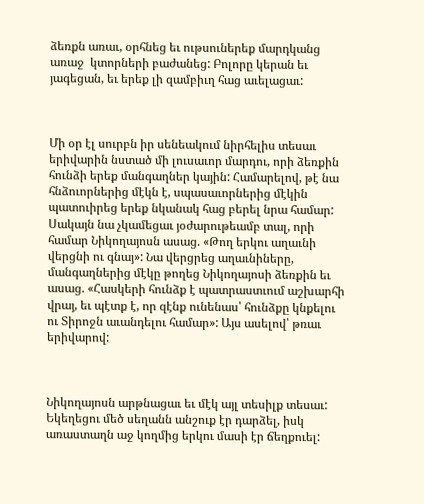ձեռքն առաւ, օրհնեց եւ ութսուներեք մարդկանց առաջ  կտորների բաժանեց: Բոլորը կերան եւ յագեցան, եւ երեք լի զամբիւղ հաց աւելացաւ:



Մի օր էլ սուրբն իր սենեակում նիրհելիս տեսաւ երիվարին նստած մի լուսաւոր մարդու, որի ձեռքին հունձի երեք մանգաղներ կային: Համարելով, թէ նա հնձուորներից մէկն է, սպասաւորներից մէկին պատուիրեց երեք նկանակ հաց բերել նրա համար: Սակայն նա չկամեցաւ յօժարութեամբ տալ, որի համար Նիկողայոսն ասաց. «Թող երկու աղաւնի վերցնի ու գնայ»: Նա վերցրեց աղաւնիները, մանգաղներից մէկը թողեց Նիկողայոսի ձեռքին եւ ասաց. «Հասկերի հունձք է պատրաստւում աշխարհի վրայ, եւ պէտք է, որ զէնք ունենաս՝ հունձքը կնքելու ու Տիրոջն աւանդելու համար»: Այս ասելով՝ թռաւ երիվարով:



Նիկողայոսն արթնացաւ եւ մէկ այլ տեսիլք տեսաւ: Եկեղեցու մեծ սեղանն անշուք էր դարձել, իսկ առաստաղն աջ կողմից երկու մասի էր ճեղքուել: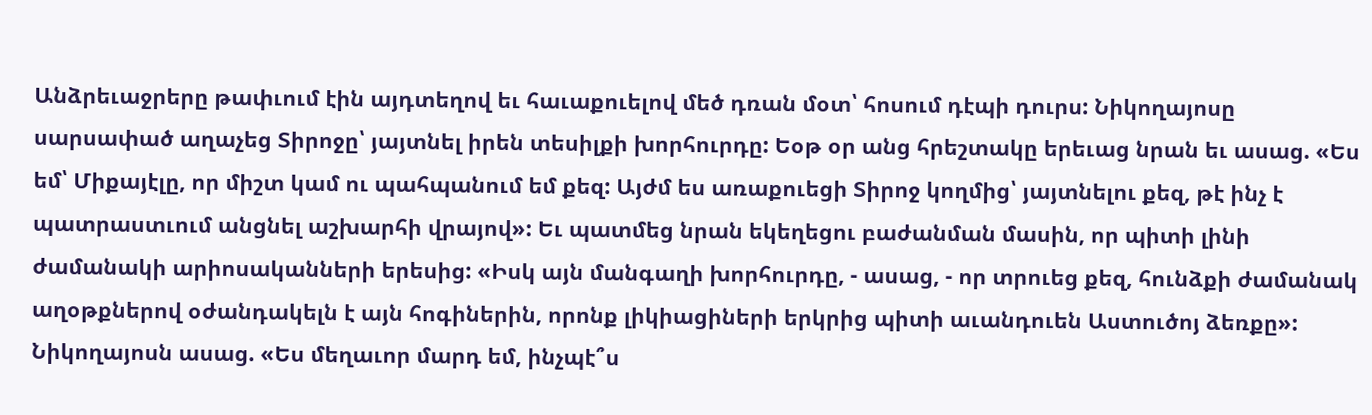Անձրեւաջրերը թափւում էին այդտեղով եւ հաւաքուելով մեծ դռան մօտ՝ հոսում դէպի դուրս: Նիկողայոսը սարսափած աղաչեց Տիրոջը՝ յայտնել իրեն տեսիլքի խորհուրդը: Եօթ օր անց հրեշտակը երեւաց նրան եւ ասաց. «Ես եմ՝ Միքայէլը, որ միշտ կամ ու պահպանում եմ քեզ: Այժմ ես առաքուեցի Տիրոջ կողմից՝ յայտնելու քեզ, թէ ինչ է պատրաստւում անցնել աշխարհի վրայով»: Եւ պատմեց նրան եկեղեցու բաժանման մասին, որ պիտի լինի ժամանակի արիոսականների երեսից: «Իսկ այն մանգաղի խորհուրդը, - ասաց, - որ տրուեց քեզ, հունձքի ժամանակ աղօթքներով օժանդակելն է այն հոգիներին, որոնք լիկիացիների երկրից պիտի աւանդուեն Աստուծոյ ձեռքը»: Նիկողայոսն ասաց. «Ես մեղաւոր մարդ եմ, ինչպէ՞ս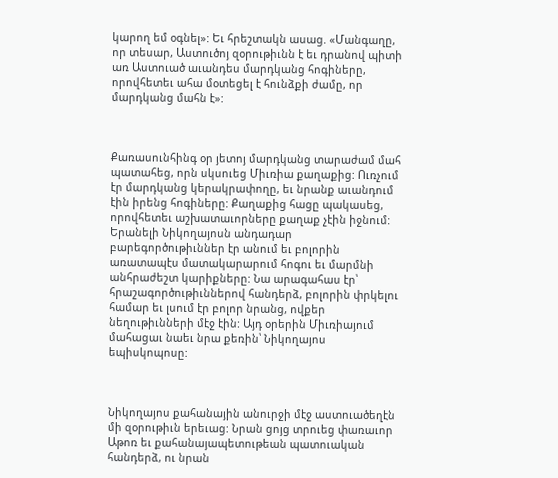կարող եմ օգնել»: Եւ հրեշտակն ասաց. «Մանգաղը, որ տեսար, Աստուծոյ զօրութիւնն է եւ դրանով պիտի առ Աստուած աւանդես մարդկանց հոգիները, որովհետեւ ահա մօտեցել է հունձքի ժամը, որ մարդկանց մահն է»:



Քառասունհինգ օր յետոյ մարդկանց տարաժամ մահ պատահեց, որն սկսուեց Միւռիա քաղաքից: Ուռչում էր մարդկանց կերակրափողը, եւ նրանք աւանդում էին իրենց հոգիները: Քաղաքից հացը պակասեց, որովհետեւ աշխատաւորները քաղաք չէին իջնում: Երանելի Նիկողայոսն անդադար բարեգործութիւններ էր անում եւ բոլորին առատապէս մատակարարում հոգու եւ մարմնի անհրաժեշտ կարիքները: Նա արագահաս էր՝ հրաշագործութիւններով հանդերձ, բոլորին փրկելու համար եւ լսում էր բոլոր նրանց, ովքեր նեղութիւնների մէջ էին: Այդ օրերին Միւռիայում մահացաւ նաեւ նրա քեռին՝ Նիկողայոս եպիսկոպոսը:



Նիկողայոս քահանային անուրջի մէջ աստուածեղէն մի զօրութիւն երեւաց: Նրան ցոյց տրուեց փառաւոր Աթոռ եւ քահանայապետութեան պատուական հանդերձ, ու նրան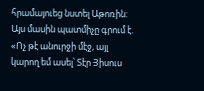հրամայուեց նստել Աթոռին: Այս մասին պատմիչը գրում է. «Ոչ թէ անուրջի մէջ, այլ կարող եմ ասել՝ Տէր Յիսուս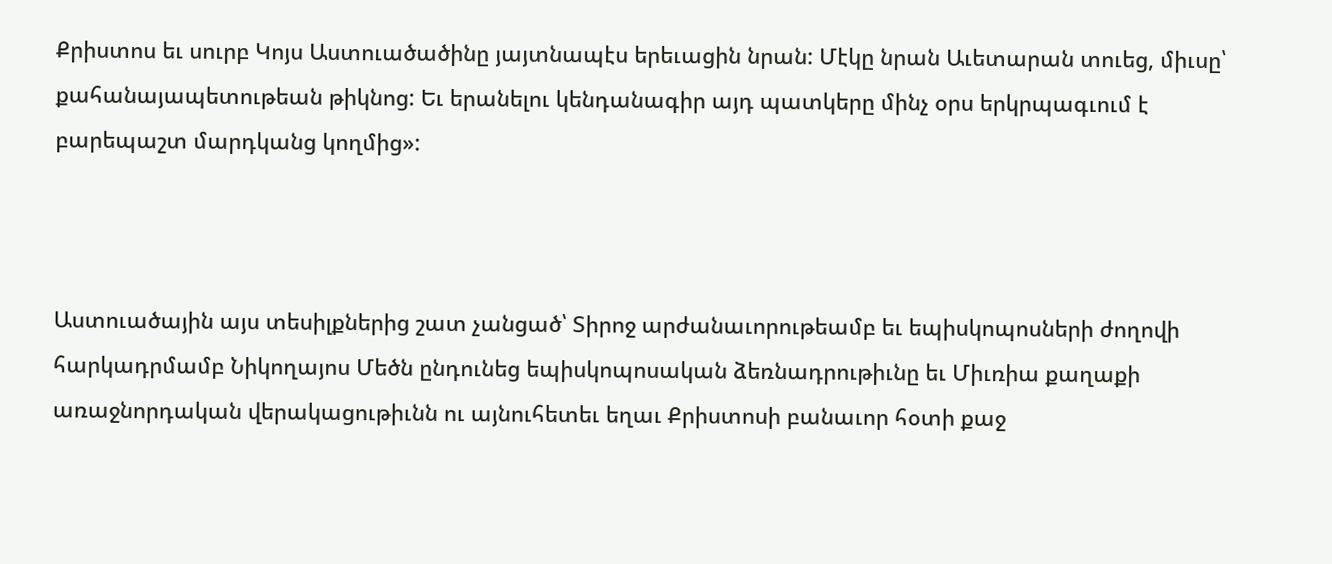Քրիստոս եւ սուրբ Կոյս Աստուածածինը յայտնապէս երեւացին նրան: Մէկը նրան Աւետարան տուեց, միւսը՝ քահանայապետութեան թիկնոց: Եւ երանելու կենդանագիր այդ պատկերը մինչ օրս երկրպագւում է բարեպաշտ մարդկանց կողմից»:



Աստուածային այս տեսիլքներից շատ չանցած՝ Տիրոջ արժանաւորութեամբ եւ եպիսկոպոսների ժողովի հարկադրմամբ Նիկողայոս Մեծն ընդունեց եպիսկոպոսական ձեռնադրութիւնը եւ Միւռիա քաղաքի առաջնորդական վերակացութիւնն ու այնուհետեւ եղաւ Քրիստոսի բանաւոր հօտի քաջ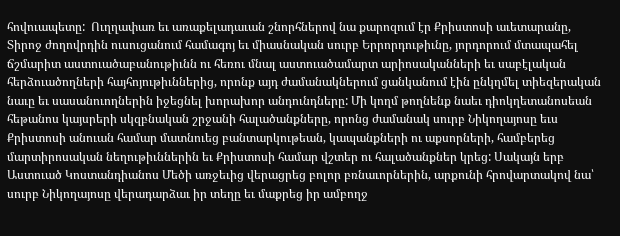հովուապետը:  Ուղղափառ եւ առաքելադաւան շնորհներով նա քարոզում էր Քրիստոսի աւետարանը, Տիրոջ ժողովրդին ուսուցանում համագոյ եւ միասնական սուրբ Երրորդութիւնը, յորդորում մտապահել ճշմարիտ աստուածաբանութիւնն ու հեռու մնալ աստուածամարտ արիոսականների եւ սաբէլական հերձուածողների հայհոյութիւններից, որոնք այդ ժամանակներում ցանկանում էին ընկղմել տիեզերական նաւը եւ սասանուողներին իջեցնել խորախոր անդունդները: Մի կողմ թողնենք նաեւ դիոկղետանոսեան հեթանոս կայսրերի սկզբնական շրջանի հալածանքները, որոնց ժամանակ սուրբ Նիկողայոսը եւս Քրիստոսի անուան համար մատնուեց բանտարկութեան, կապանքների ու աքսորների, համբերեց մարտիրոսական նեղութիւններին եւ Քրիստոսի համար վշտեր ու հալածանքներ կրեց: Սակայն երբ Աստուած Կոստանդիանոս Մեծի առջեւից վերացրեց բոլոր բռնաւորներին, արքունի հրովարտակով նա՝ սուրբ Նիկողայոսը վերադարձաւ իր տեղը եւ մաքրեց իր ամբողջ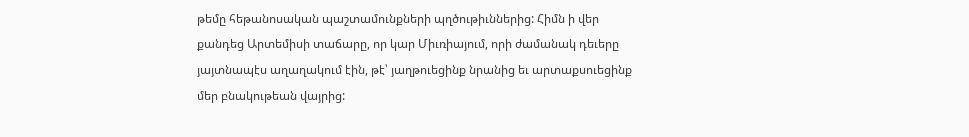թեմը հեթանոսական պաշտամունքների պղծութիւններից: Հիմն ի վեր քանդեց Արտեմիսի տաճարը, որ կար Միւռիայում, որի ժամանակ դեւերը յայտնապէս աղաղակում էին, թէ՝ յաղթուեցինք նրանից եւ արտաքսուեցինք մեր բնակութեան վայրից: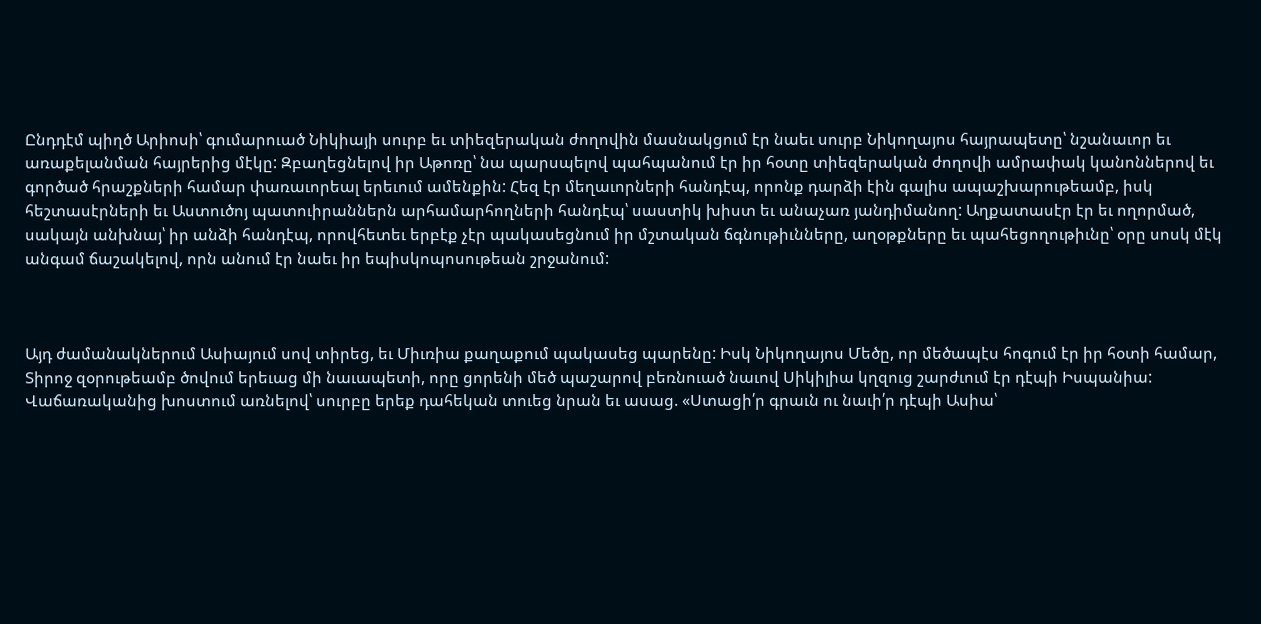Ընդդէմ պիղծ Արիոսի՝ գումարուած Նիկիայի սուրբ եւ տիեզերական ժողովին մասնակցում էր նաեւ սուրբ Նիկողայոս հայրապետը՝ նշանաւոր եւ առաքելանման հայրերից մէկը: Զբաղեցնելով իր Աթոռը՝ նա պարսպելով պահպանում էր իր հօտը տիեզերական ժողովի ամրափակ կանոններով եւ գործած հրաշքների համար փառաւորեալ երեւում ամենքին: Հեզ էր մեղաւորների հանդէպ, որոնք դարձի էին գալիս ապաշխարութեամբ, իսկ հեշտասէրների եւ Աստուծոյ պատուիրաններն արհամարհողների հանդէպ՝ սաստիկ խիստ եւ անաչառ յանդիմանող: Աղքատասէր էր եւ ողորմած, սակայն անխնայ՝ իր անձի հանդէպ, որովհետեւ երբէք չէր պակասեցնում իր մշտական ճգնութիւնները, աղօթքները եւ պահեցողութիւնը՝ օրը սոսկ մէկ անգամ ճաշակելով, որն անում էր նաեւ իր եպիսկոպոսութեան շրջանում:



Այդ ժամանակներում Ասիայում սով տիրեց, եւ Միւռիա քաղաքում պակասեց պարենը: Իսկ Նիկողայոս Մեծը, որ մեծապէս հոգում էր իր հօտի համար, Տիրոջ զօրութեամբ ծովում երեւաց մի նաւապետի, որը ցորենի մեծ պաշարով բեռնուած նաւով Սիկիլիա կղզուց շարժւում էր դէպի Իսպանիա: Վաճառականից խոստում առնելով՝ սուրբը երեք դահեկան տուեց նրան եւ ասաց. «Ստացի՛ր գրաւն ու նաւի՛ր դէպի Ասիա՝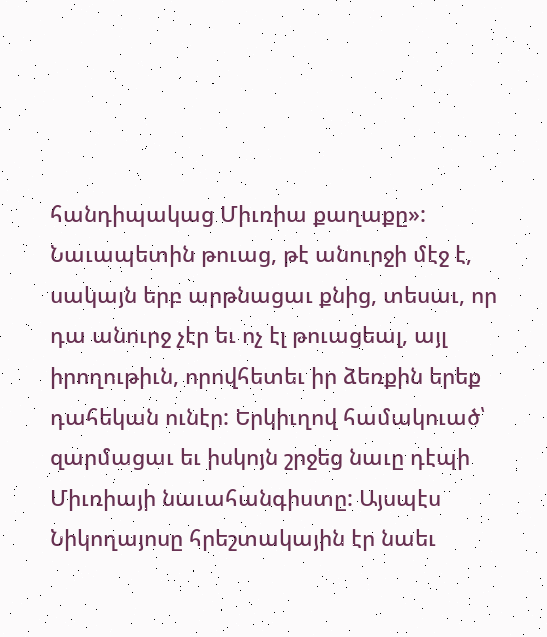հանդիպակաց Միւռիա քաղաքը»: Նաւապետին թուաց, թէ անուրջի մէջ է, սակայն երբ արթնացաւ քնից, տեսաւ, որ դա անուրջ չէր եւ ոչ էլ թուացեալ, այլ իրողութիւն, որովհետեւ իր ձեռքին երեք դահեկան ունէր: Երկիւղով համակուած՝ զարմացաւ եւ իսկոյն շրջեց նաւը դէպի Միւռիայի նաւահանգիստը: Այսպէս Նիկողայոսը հրեշտակային էր նաեւ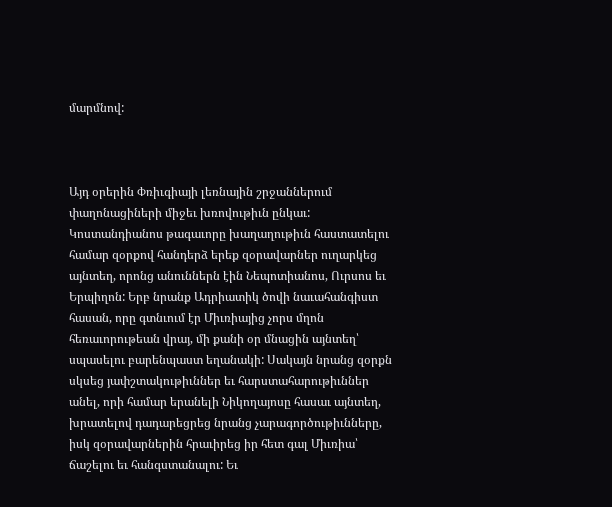մարմնով:



Այդ օրերին Փռիւգիայի լեռնային շրջաններում փաղոնացիների միջեւ խռովութիւն ընկաւ: Կոստանդիանոս թագաւորը խաղաղութիւն հաստատելու համար զօրքով հանդերձ երեք զօրավարներ ուղարկեց այնտեղ, որոնց անուններն էին Նեպոտիանոս, Ուրսոս եւ Երպիղոն: Երբ նրանք Ադրիատիկ ծովի նաւահանգիստ հասան, որը գտնւում էր Միւռիայից չորս մղոն հեռաւորութեան վրայ, մի քանի օր մնացին այնտեղ՝ սպասելու բարենպաստ եղանակի: Սակայն նրանց զօրքն սկսեց յափշտակութիւններ եւ հարստահարութիւններ անել, որի համար երանելի Նիկողայոսը հասաւ այնտեղ, խրատելով դադարեցրեց նրանց չարագործութիւնները, իսկ զօրավարներին հրաւիրեց իր հետ գալ Միւռիա՝ ճաշելու եւ հանգստանալու: Եւ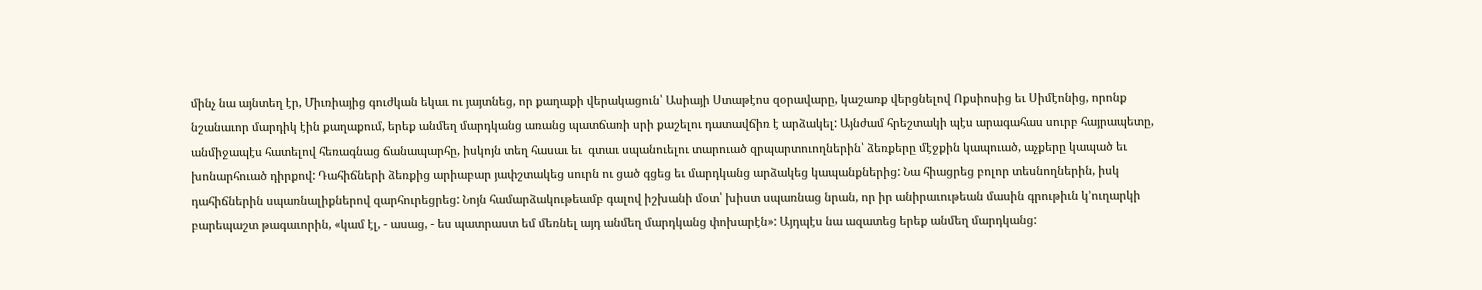մինչ նա այնտեղ էր, Միւռիայից գուժկան եկաւ ու յայտնեց, որ քաղաքի վերակացուն՝ Ասիայի Ստաթէոս զօրավարը, կաշառք վերցնելով Ոքսիոսից եւ Սիմէոնից, որոնք նշանաւոր մարդիկ էին քաղաքում, երեք անմեղ մարդկանց առանց պատճառի սրի քաշելու դատավճիռ է արձակել: Այնժամ հրեշտակի պէս արագահաս սուրբ հայրապետը, անմիջապէս հատելով հեռագնաց ճանապարհը, իսկոյն տեղ հասաւ եւ  գտաւ սպանուելու տարուած զրպարտուողներին՝ ձեռքերը մէջքին կապուած, աչքերը կապած եւ խոնարհուած դիրքով: Դահիճների ձեռքից արիաբար յափշտակեց սուրն ու ցած գցեց եւ մարդկանց արձակեց կապանքներից: Նա հիացրեց բոլոր տեսնողներին, իսկ դահիճներին սպառնալիքներով զարհուրեցրեց: Նոյն համարձակութեամբ գալով իշխանի մօտ՝ խիստ սպառնաց նրան, որ իր անիրաւութեան մասին գրութիւն կ՚ուղարկի բարեպաշտ թագաւորին, «կամ էլ, - ասաց, - ես պատրաստ եմ մեռնել այդ անմեղ մարդկանց փոխարէն»: Այդպէս նա ազատեց երեք անմեղ մարդկանց: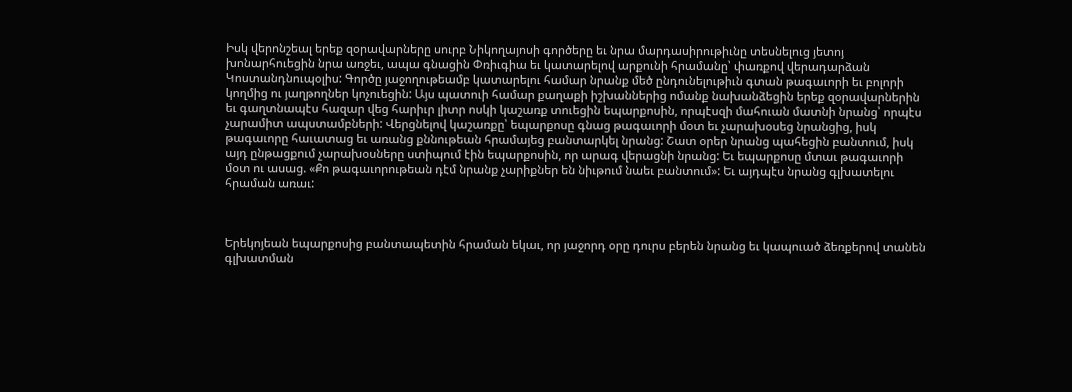Իսկ վերոնշեալ երեք զօրավարները սուրբ Նիկողայոսի գործերը եւ նրա մարդասիրութիւնը տեսնելուց յետոյ խոնարհուեցին նրա առջեւ, ապա գնացին Փռիւգիա եւ կատարելով արքունի հրամանը՝ փառքով վերադարձան Կոստանդնուպօլիս: Գործը յաջողութեամբ կատարելու համար նրանք մեծ ընդունելութիւն գտան թագաւորի եւ բոլորի կողմից ու յաղթողներ կոչուեցին: Այս պատուի համար քաղաքի իշխաններից ոմանք նախանձեցին երեք զօրավարներին եւ գաղտնապէս հազար վեց հարիւր լիտր ոսկի կաշառք տուեցին եպարքոսին, որպէսզի մահուան մատնի նրանց՝ որպէս չարամիտ ապստամբների: Վերցնելով կաշառքը՝ եպարքոսը գնաց թագաւորի մօտ եւ չարախօսեց նրանցից, իսկ թագաւորը հաւատաց եւ առանց քննութեան հրամայեց բանտարկել նրանց: Շատ օրեր նրանց պահեցին բանտում, իսկ այդ ընթացքում չարախօսները ստիպում էին եպարքոսին, որ արագ վերացնի նրանց: Եւ եպարքոսը մտաւ թագաւորի մօտ ու ասաց. «Քո թագաւորութեան դէմ նրանք չարիքներ են նիւթում նաեւ բանտում»: Եւ այդպէս նրանց գլխատելու հրաման առաւ:



Երեկոյեան եպարքոսից բանտապետին հրաման եկաւ, որ յաջորդ օրը դուրս բերեն նրանց եւ կապուած ձեռքերով տանեն գլխատման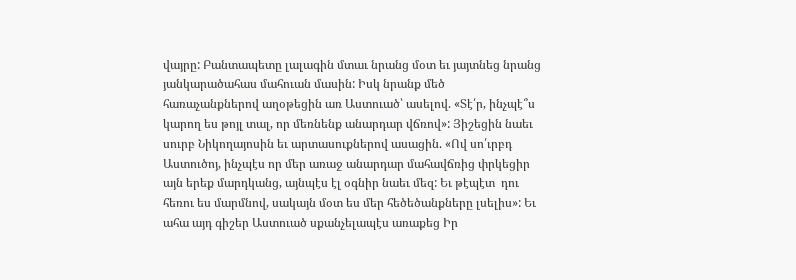վայրը: Բանտապետը լալագին մտաւ նրանց մօտ եւ յայտնեց նրանց յանկարածահաս մահուան մասին: Իսկ նրանք մեծ հառաչանքներով աղօթեցին առ Աստուած՝ ասելով. «Տէ՛ր, ինչպէ՞ս կարող ես թոյլ տալ, որ մեռնենք անարդար վճռով»: Յիշեցին նաեւ սուրբ Նիկողայոսին եւ արտասուքներով ասացին. «Ով սո՛ւրբդ Աստուծոյ, ինչպէս որ մեր առաջ անարդար մահավճռից փրկեցիր այն երեք մարդկանց, այնպէս էլ օգնիր նաեւ մեզ: Եւ թէպէտ  դու հեռու ես մարմնով, սակայն մօտ ես մեր հեծեծանքները լսելիս»: Եւ ահա այդ գիշեր Աստուած սքանչելապէս առաքեց Իր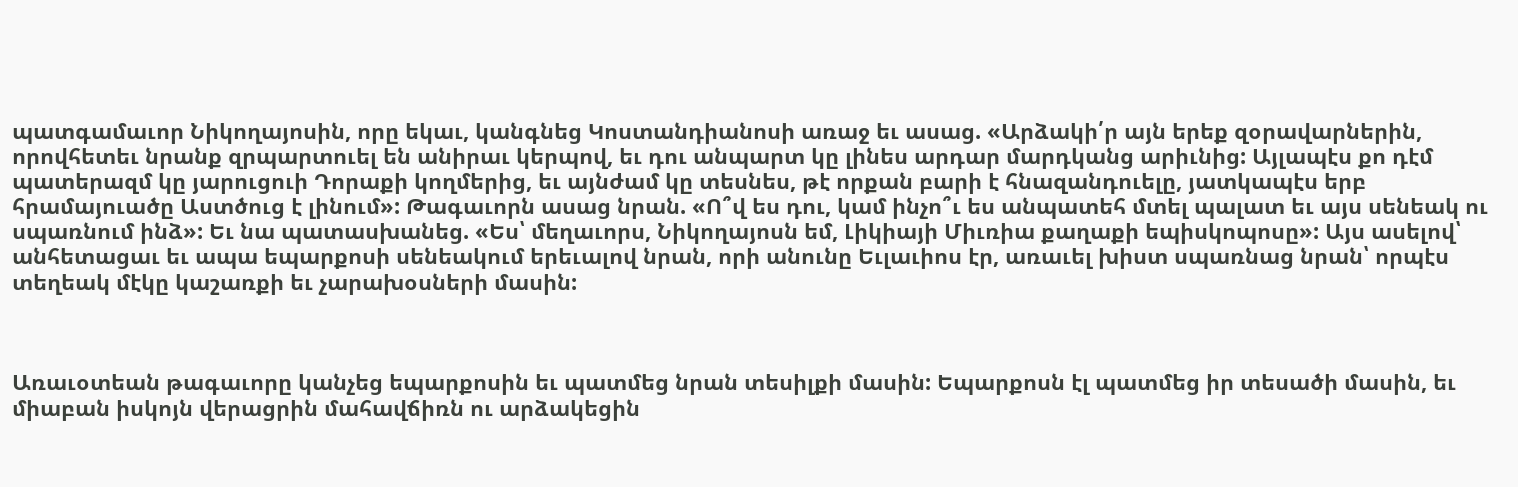պատգամաւոր Նիկողայոսին, որը եկաւ, կանգնեց Կոստանդիանոսի առաջ եւ ասաց. «Արձակի՛ր այն երեք զօրավարներին, որովհետեւ նրանք զրպարտուել են անիրաւ կերպով, եւ դու անպարտ կը լինես արդար մարդկանց արիւնից: Այլապէս քո դէմ պատերազմ կը յարուցուի Դորաքի կողմերից, եւ այնժամ կը տեսնես, թէ որքան բարի է հնազանդուելը, յատկապէս երբ հրամայուածը Աստծուց է լինում»: Թագաւորն ասաց նրան. «Ո՞վ ես դու, կամ ինչո՞ւ ես անպատեհ մտել պալատ եւ այս սենեակ ու սպառնում ինձ»: Եւ նա պատասխանեց. «Ես՝ մեղաւորս, Նիկողայոսն եմ, Լիկիայի Միւռիա քաղաքի եպիսկոպոսը»: Այս ասելով՝ անհետացաւ եւ ապա եպարքոսի սենեակում երեւալով նրան, որի անունը Եւլաւիոս էր, առաւել խիստ սպառնաց նրան՝ որպէս տեղեակ մէկը կաշառքի եւ չարախօսների մասին:



Առաւօտեան թագաւորը կանչեց եպարքոսին եւ պատմեց նրան տեսիլքի մասին: Եպարքոսն էլ պատմեց իր տեսածի մասին, եւ միաբան իսկոյն վերացրին մահավճիռն ու արձակեցին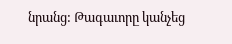նրանց: Թագաւորը կանչեց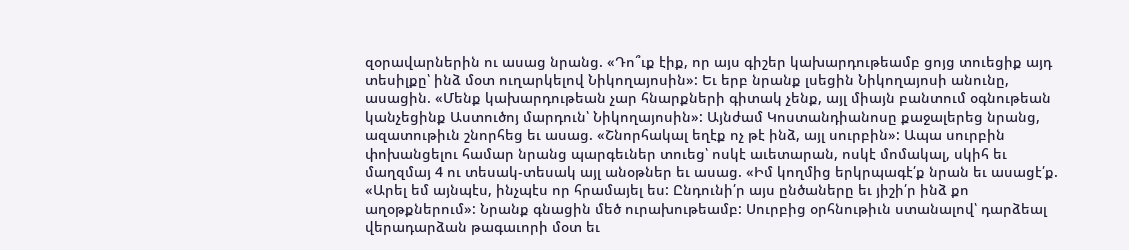զօրավարներին ու ասաց նրանց. «Դո՞ւք էիք, որ այս գիշեր կախարդութեամբ ցոյց տուեցիք այդ տեսիլքը՝ ինձ մօտ ուղարկելով Նիկողայոսին»: Եւ երբ նրանք լսեցին Նիկողայոսի անունը, ասացին. «Մենք կախարդութեան չար հնարքների գիտակ չենք, այլ միայն բանտում օգնութեան կանչեցինք Աստուծոյ մարդուն՝ Նիկողայոսին»: Այնժամ Կոստանդիանոսը քաջալերեց նրանց, ազատութիւն շնորհեց եւ ասաց. «Շնորհակալ եղէք ոչ թէ ինձ, այլ սուրբին»: Ապա սուրբին փոխանցելու համար նրանց պարգեւներ տուեց՝ ոսկէ աւետարան, ոսկէ մոմակալ, սկիհ եւ մաղզմայ 4 ու տեսակ-տեսակ այլ անօթներ եւ ասաց. «Իմ կողմից երկրպագէ՛ք նրան եւ ասացէ՛ք. «Արել եմ այնպէս, ինչպէս որ հրամայել ես: Ընդունի՛ր այս ընծաները եւ յիշի՛ր ինձ քո աղօթքներում»: Նրանք գնացին մեծ ուրախութեամբ: Սուրբից օրհնութիւն ստանալով՝ դարձեալ վերադարձան թագաւորի մօտ եւ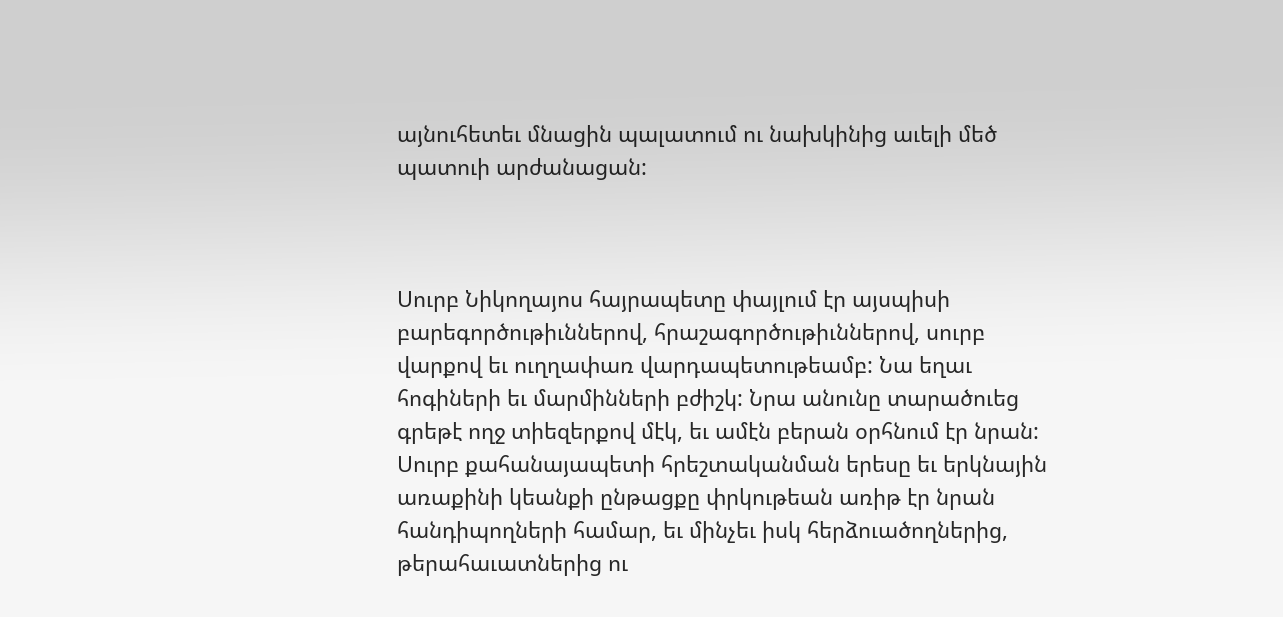այնուհետեւ մնացին պալատում ու նախկինից աւելի մեծ պատուի արժանացան:



Սուրբ Նիկողայոս հայրապետը փայլում էր այսպիսի բարեգործութիւններով, հրաշագործութիւններով, սուրբ վարքով եւ ուղղափառ վարդապետութեամբ: Նա եղաւ հոգիների եւ մարմինների բժիշկ: Նրա անունը տարածուեց գրեթէ ողջ տիեզերքով մէկ, եւ ամէն բերան օրհնում էր նրան: Սուրբ քահանայապետի հրեշտականման երեսը եւ երկնային առաքինի կեանքի ընթացքը փրկութեան առիթ էր նրան հանդիպողների համար, եւ մինչեւ իսկ հերձուածողներից, թերահաւատներից ու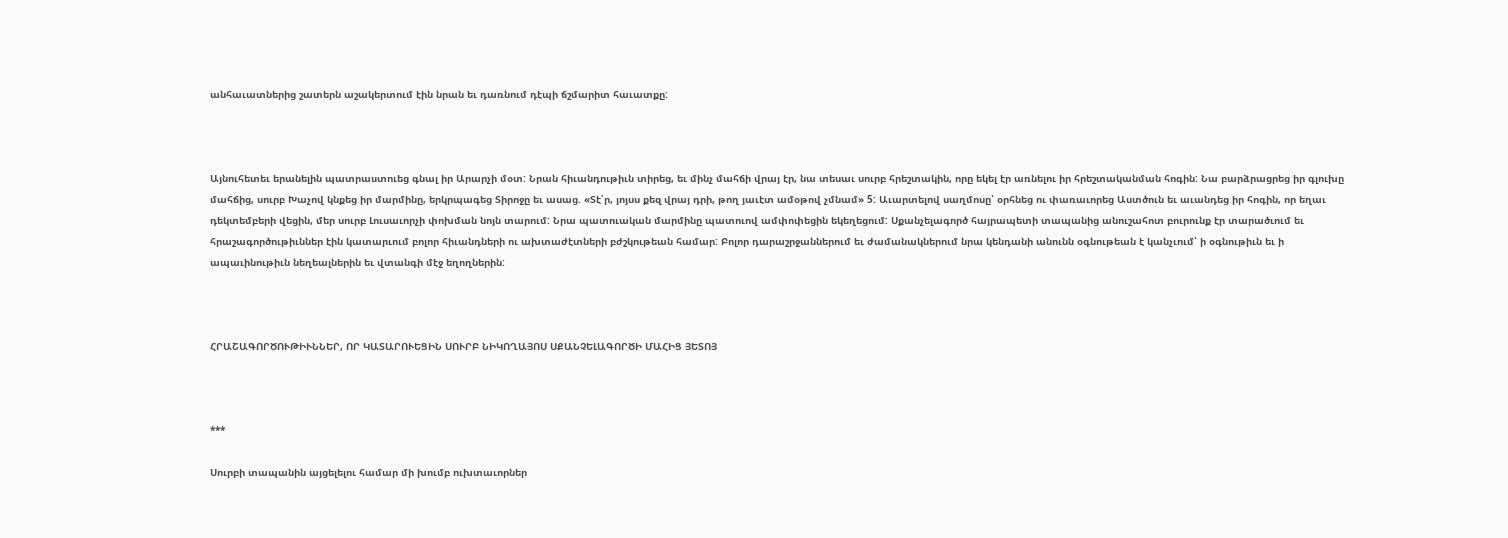անհաւատներից շատերն աշակերտում էին նրան եւ դառնում դէպի ճշմարիտ հաւատքը:



Այնուհետեւ երանելին պատրաստուեց գնալ իր Արարչի մօտ: Նրան հիւանդութիւն տիրեց, եւ մինչ մահճի վրայ էր, նա տեսաւ սուրբ հրեշտակին, որը եկել էր առնելու իր հրեշտականման հոգին: Նա բարձրացրեց իր գլուխը մահճից, սուրբ Խաչով կնքեց իր մարմինը, երկրպագեց Տիրոջը եւ ասաց. «Տէ՛ր, յոյսս քեզ վրայ դրի, թող յաւէտ ամօթով չմնամ» 5: Աւարտելով սաղմոսը՝ օրհնեց ու փառաւորեց Աստծուն եւ աւանդեց իր հոգին, որ եղաւ դեկտեմբերի վեցին, մեր սուրբ Լուսաւորչի փոխման նոյն տարում: Նրա պատուական մարմինը պատուով ամփոփեցին եկեղեցում: Սքանչելագործ հայրապետի տապանից անուշահոտ բուրունք էր տարածւում եւ հրաշագործութիւններ էին կատարւում բոլոր հիւանդների ու ախտաժէտների բժշկութեան համար: Բոլոր դարաշրջաններում եւ ժամանակներում նրա կենդանի անունն օգնութեան է կանչւում՝ ի օգնութիւն եւ ի ապաւինութիւն նեղեալներին եւ վտանգի մէջ եղողներին:



ՀՐԱՇԱԳՈՐԾՈՒԹԻՒՆՆԵՐ, ՈՐ ԿԱՏԱՐՈՒԵՑԻՆ ՍՈՒՐԲ ՆԻԿՈՂԱՅՈՍ ՍՔԱՆՉԵԼԱԳՈՐԾԻ ՄԱՀԻՑ ՅԵՏՈՅ



***

Սուրբի տապանին այցելելու համար մի խումբ ուխտաւորներ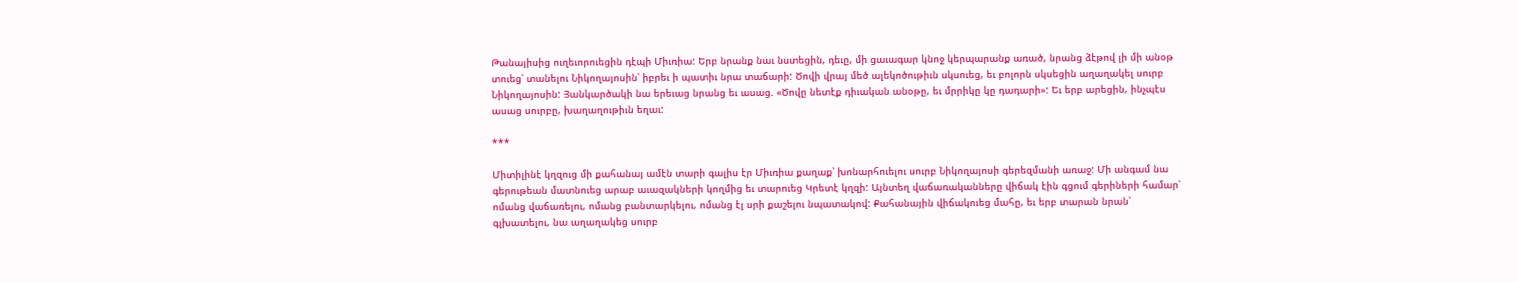Թանայիսից ուղեւորուեցին դէպի Միւռիա: Երբ նրանք նաւ նստեցին, դեւը, մի ցաւագար կնոջ կերպարանք առած, նրանց ձէթով լի մի անօթ տուեց՝ տանելու Նիկողայոսին՝ իբրեւ ի պատիւ նրա տաճարի: Ծովի վրայ մեծ ալեկոծութիւն սկսուեց, եւ բոլորն սկսեցին աղաղակել սուրբ Նիկողայոսին: Յանկարծակի նա երեւաց նրանց եւ ասաց. «Ծովը նետէք դիւական անօթը, եւ մրրիկը կը դադարի»: Եւ երբ արեցին, ինչպէս ասաց սուրբը, խաղաղութիւն եղաւ:

***

Միտիլինէ կղզուց մի քահանայ ամէն տարի գալիս էր Միւռիա քաղաք՝ խոնարհուելու սուրբ Նիկողայոսի գերեզմանի առաջ: Մի անգամ նա  գերութեան մատնուեց արաբ աւազակների կողմից եւ տարուեց Կրետէ կղզի: Այնտեղ վաճառականները վիճակ էին գցում գերիների համար՝ ոմանց վաճառելու, ոմանց բանտարկելու, ոմանց էլ սրի քաշելու նպատակով: Քահանային վիճակուեց մահը, եւ երբ տարան նրան՝ գլխատելու, նա աղաղակեց սուրբ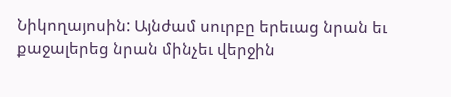Նիկողայոսին: Այնժամ սուրբը երեւաց նրան եւ քաջալերեց նրան մինչեւ վերջին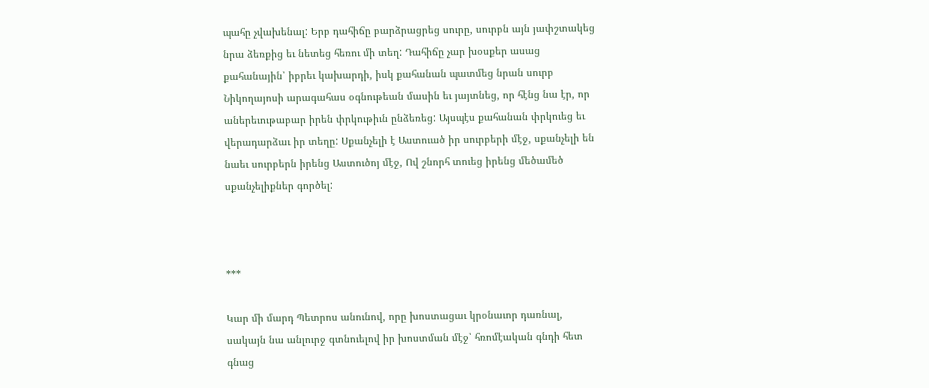պահը չվախենալ: Երբ դահիճը բարձրացրեց սուրը, սուրբն այն յափշտակեց նրա ձեռքից եւ նետեց հեռու մի տեղ: Դահիճը չար խօսքեր ասաց քահանային՝ իբրեւ կախարդի, իսկ քահանան պատմեց նրան սուրբ Նիկողայոսի արագահաս օգնութեան մասին եւ յայտնեց, որ հէնց նա էր, որ աներեւութաբար իրեն փրկութիւն ընձեռեց: Այսպէս քահանան փրկուեց եւ վերադարձաւ իր տեղը: Սքանչելի է Աստուած իր սուրբերի մէջ, սքանչելի են նաեւ սուրբերն իրենց Աստուծոյ մէջ, Ով շնորհ տուեց իրենց մեծամեծ սքանչելիքներ գործել:



***

Կար մի մարդ Պետրոս անունով, որը խոստացաւ կրօնաւոր դառնալ, սակայն նա անլուրջ գտնուելով իր խոստման մէջ՝ հռոմէական գնդի հետ գնաց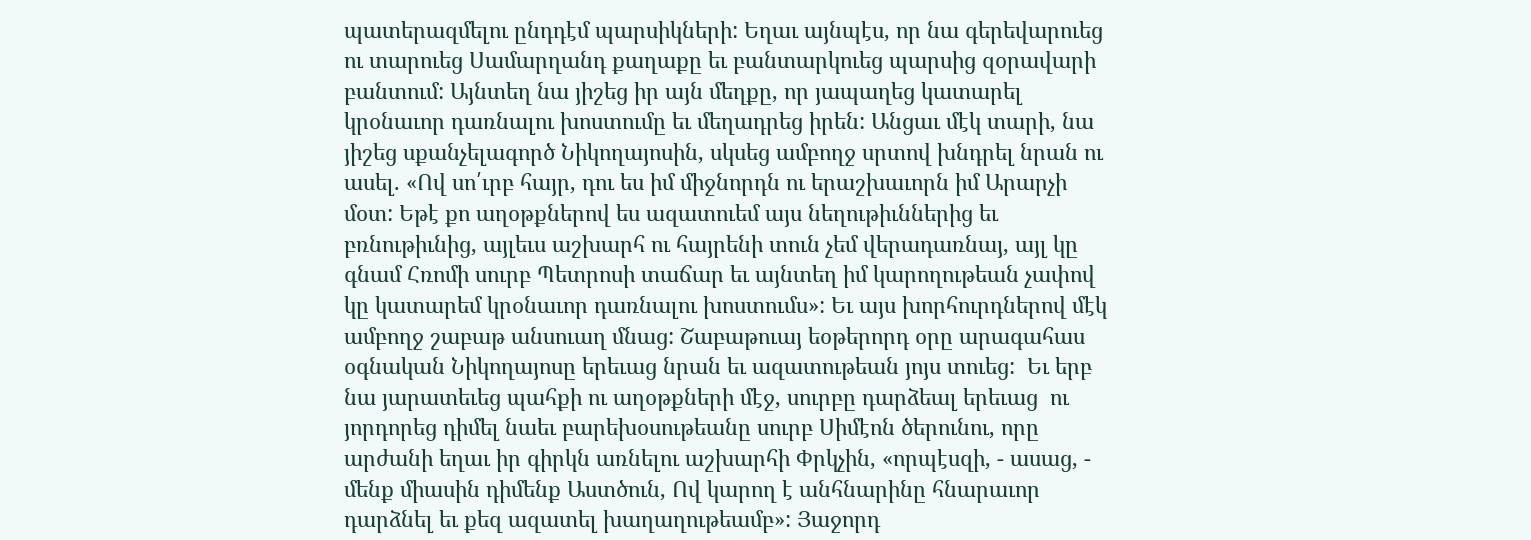պատերազմելու ընդդէմ պարսիկների: Եղաւ այնպէս, որ նա գերեվարուեց ու տարուեց Սամարղանդ քաղաքը եւ բանտարկուեց պարսից զօրավարի բանտում: Այնտեղ նա յիշեց իր այն մեղքը, որ յապաղեց կատարել կրօնաւոր դառնալու խոստումը եւ մեղադրեց իրեն: Անցաւ մէկ տարի, նա յիշեց սքանչելագործ Նիկողայոսին, սկսեց ամբողջ սրտով խնդրել նրան ու ասել. «Ով սո՛ւրբ հայր, դու ես իմ միջնորդն ու երաշխաւորն իմ Արարչի մօտ: Եթէ քո աղօթքներով ես ազատուեմ այս նեղութիւններից եւ բռնութիւնից, այլեւս աշխարհ ու հայրենի տուն չեմ վերադառնայ, այլ կը գնամ Հռոմի սուրբ Պետրոսի տաճար եւ այնտեղ իմ կարողութեան չափով կը կատարեմ կրօնաւոր դառնալու խոստումս»: Եւ այս խորհուրդներով մէկ ամբողջ շաբաթ անսուաղ մնաց: Շաբաթուայ եօթերորդ օրը արագահաս օգնական Նիկողայոսը երեւաց նրան եւ ազատութեան յոյս տուեց:  Եւ երբ նա յարատեւեց պահքի ու աղօթքների մէջ, սուրբը դարձեալ երեւաց  ու յորդորեց դիմել նաեւ բարեխօսութեանը սուրբ Սիմէոն ծերունու, որը արժանի եղաւ իր գիրկն առնելու աշխարհի Փրկչին, «որպէսզի, - ասաց, - մենք միասին դիմենք Աստծուն, Ով կարող է անհնարինը հնարաւոր դարձնել եւ քեզ ազատել խաղաղութեամբ»: Յաջորդ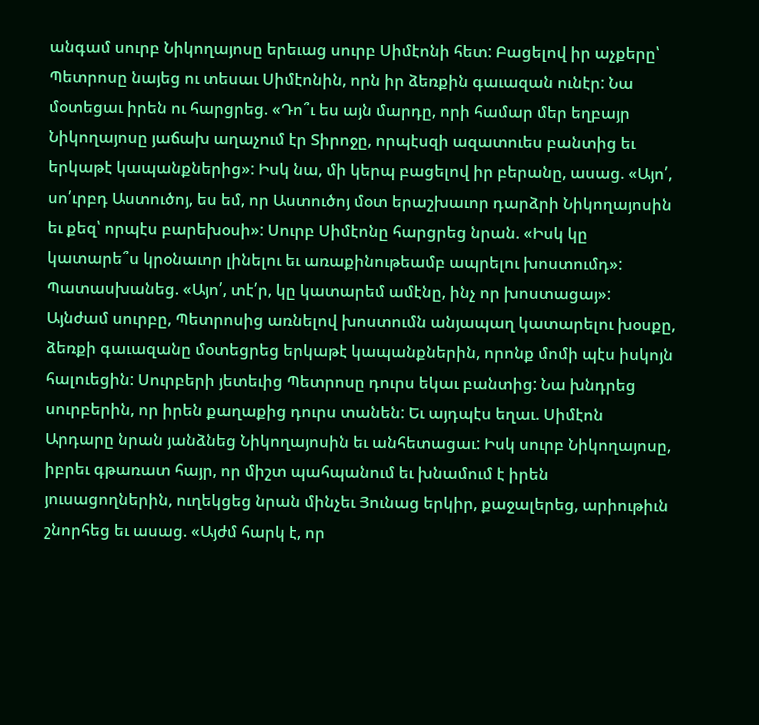անգամ սուրբ Նիկողայոսը երեւաց սուրբ Սիմէոնի հետ: Բացելով իր աչքերը՝ Պետրոսը նայեց ու տեսաւ Սիմէոնին, որն իր ձեռքին գաւազան ունէր: Նա մօտեցաւ իրեն ու հարցրեց. «Դո՞ւ ես այն մարդը, որի համար մեր եղբայր Նիկողայոսը յաճախ աղաչում էր Տիրոջը, որպէսզի ազատուես բանտից եւ երկաթէ կապանքներից»: Իսկ նա, մի կերպ բացելով իր բերանը, ասաց. «Այո՛, սո՛ւրբդ Աստուծոյ, ես եմ, որ Աստուծոյ մօտ երաշխաւոր դարձրի Նիկողայոսին եւ քեզ՝ որպէս բարեխօսի»: Սուրբ Սիմէոնը հարցրեց նրան. «Իսկ կը կատարե՞ս կրօնաւոր լինելու եւ առաքինութեամբ ապրելու խոստումդ»: Պատասխանեց. «Այո՛, տէ՛ր, կը կատարեմ ամէնը, ինչ որ խոստացայ»: Այնժամ սուրբը, Պետրոսից առնելով խոստումն անյապաղ կատարելու խօսքը, ձեռքի գաւազանը մօտեցրեց երկաթէ կապանքներին, որոնք մոմի պէս իսկոյն հալուեցին: Սուրբերի յետեւից Պետրոսը դուրս եկաւ բանտից: Նա խնդրեց սուրբերին, որ իրեն քաղաքից դուրս տանեն: Եւ այդպէս եղաւ. Սիմէոն Արդարը նրան յանձնեց Նիկողայոսին եւ անհետացաւ: Իսկ սուրբ Նիկողայոսը, իբրեւ գթառատ հայր, որ միշտ պահպանում եւ խնամում է իրեն յուսացողներին, ուղեկցեց նրան մինչեւ Յունաց երկիր, քաջալերեց, արիութիւն շնորհեց եւ ասաց. «Այժմ հարկ է, որ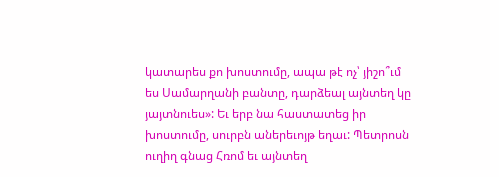կատարես քո խոստումը, ապա թէ ոչ՝ յիշո՞ւմ ես Սամարղանի բանտը, դարձեալ այնտեղ կը յայտնուես»: Եւ երբ նա հաստատեց իր խոստումը, սուրբն աներեւոյթ եղաւ: Պետրոսն ուղիղ գնաց Հռոմ եւ այնտեղ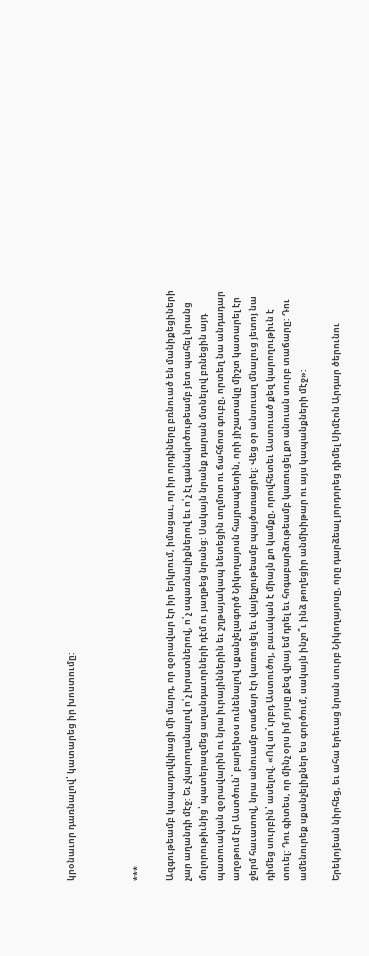կրօնաւոր դառնալով՝ կատարեց իր խոստումը:



***

Ազգութեամբ կապադովկիացի մի մարդ, որ զօրավար էր իր երկրում, իմացաւ, որ իր որդիները բռնուած են մանիքեցիների չար աղանդի մէջ: Եւ չկարողանալով ո՛չ խրատներով, ո՛չ սպառնալիքներով եւ ո՛չ էլ գանակոծութեամբ յետ պահել նրանց մոլորութիւնից՝ պատերազմեց աղանդաւորների դէմ ու յաղթեց նրանց: Սակայն նրանք դարան մտնելով բռնեցին այդ պատուական զօրավարին ու նրա իւրայիններին եւ շղթայակապ նետեցին տղմոտ ու ճահճոտ գուբը, որտեղ նա անդադար աղօթում էր Աստծուն՝ բարեխօս ունենալով սքանչելագործ Նիկողայոսն հայրապետին, որի յիշատակը միշտ կատարել էր ջերմ հաւատով, նրա անուամբ տաճար էր կառուցել եւ վայելչութեամբ պայծառացրել: Վեց օր անսուաղ մնալուց յետոյ նա դիմեց սուրբին՝ ասելով. «Ով սո՛ւրբդ Աստուծոյ, բաւական է միայն քո կամքը, որովհետեւ Աստուած քեզ կարողութիւն է տուել: Դու գիտես, որ մինչ օրս իմ յոյսը քեզ վրայ եմ դրել եւ հոգաբարձութեամբ կառուցել քո անուան սուրբ տաճարը: Դու ամենուրեք սքանչելիքներ ես գործում, սակայն ինչո՞ւ ինձ թողեցիր անմխիթար ու այս կապանքների մէջ»:

Երեկոյեան նիրհեց, եւ ահա երեւաց նրան սուրբ Նիկողայոսը, որը դարձեալ յորդորեց դիմել Սիմէոն Արդար ծերունու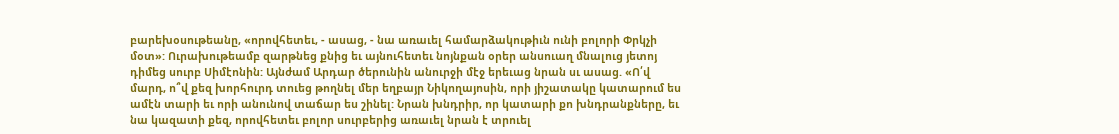բարեխօսութեանը, «որովհետեւ, - ասաց, - նա առաւել համարձակութիւն ունի բոլորի Փրկչի մօտ»: Ուրախութեամբ զարթնեց քնից եւ այնուհետեւ նոյնքան օրեր անսուաղ մնալուց յետոյ դիմեց սուրբ Սիմէոնին: Այնժամ Արդար ծերունին անուրջի մէջ երեւաց նրան սւ ասաց. «Ո՛վ մարդ, ո՞վ քեզ խորհուրդ տուեց թողնել մեր եղբայր Նիկողայոսին, որի յիշատակը կատարում ես ամէն տարի եւ որի անունով տաճար ես շինել: Նրան խնդրիր, որ կատարի քո խնդրանքները, եւ նա կազատի քեզ, որովհետեւ բոլոր սուրբերից առաւել նրան է տրուել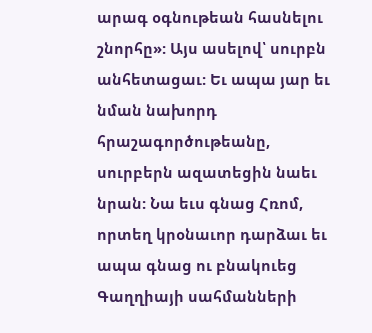արագ օգնութեան հասնելու շնորհը»: Այս ասելով՝ սուրբն անհետացաւ: Եւ ապա յար եւ նման նախորդ հրաշագործութեանը, սուրբերն ազատեցին նաեւ նրան: Նա եւս գնաց Հռոմ, որտեղ կրօնաւոր դարձաւ եւ ապա գնաց ու բնակուեց Գաղղիայի սահմանների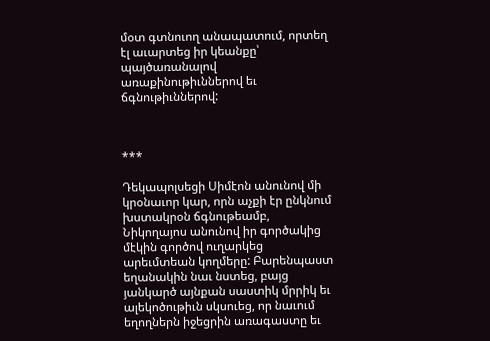մօտ գտնուող անապատում, որտեղ էլ աւարտեց իր կեանքը՝ պայծառանալով առաքինութիւններով եւ ճգնութիւններով:



***

Դեկապոլսեցի Սիմէոն անունով մի կրօնաւոր կար, որն աչքի էր ընկնում խստակրօն ճգնութեամբ, Նիկողայոս անունով իր գործակից մէկին գործով ուղարկեց արեւմտեան կողմերը: Բարենպաստ եղանակին նաւ նստեց, բայց յանկարծ այնքան սաստիկ մրրիկ եւ ալեկոծութիւն սկսուեց, որ նաւում եղողներն իջեցրին առագաստը եւ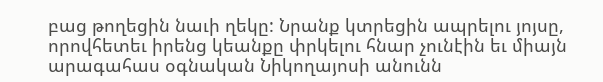բաց թողեցին նաւի ղեկը: Նրանք կտրեցին ապրելու յոյսը, որովհետեւ իրենց կեանքը փրկելու հնար չունէին եւ միայն արագահաս օգնական Նիկողայոսի անունն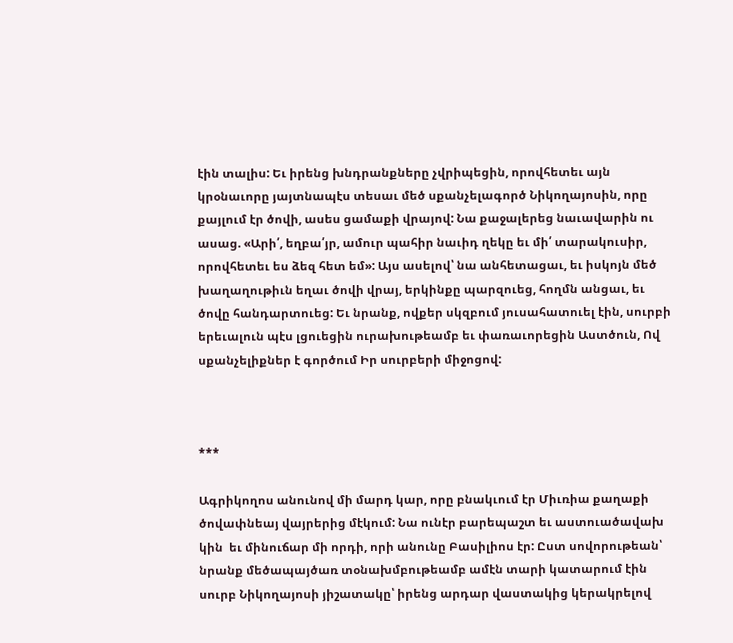էին տալիս: Եւ իրենց խնդրանքները չվրիպեցին, որովհետեւ այն կրօնաւորը յայտնապէս տեսաւ մեծ սքանչելագործ Նիկողայոսին, որը քայլում էր ծովի, ասես ցամաքի վրայով: Նա քաջալերեց նաւավարին ու ասաց. «Արի՛, եղբա՛յր, ամուր պահիր նաւիդ ղեկը եւ մի՛ տարակուսիր, որովհետեւ ես ձեզ հետ եմ»: Այս ասելով՝ նա անհետացաւ, եւ իսկոյն մեծ խաղաղութիւն եղաւ ծովի վրայ, երկինքը պարզուեց, հողմն անցաւ, եւ ծովը հանդարտուեց: Եւ նրանք, ովքեր սկզբում յուսահատուել էին, սուրբի երեւալուն պէս լցուեցին ուրախութեամբ եւ փառաւորեցին Աստծուն, Ով սքանչելիքներ է գործում Իր սուրբերի միջոցով:



***

Ագրիկողոս անունով մի մարդ կար, որը բնակւում էր Միւռիա քաղաքի ծովափնեայ վայրերից մէկում: Նա ունէր բարեպաշտ եւ աստուածավախ կին  եւ մինուճար մի որդի, որի անունը Բասիլիոս էր: Ըստ սովորութեան՝ նրանք մեծապայծառ տօնախմբութեամբ ամէն տարի կատարում էին սուրբ Նիկողայոսի յիշատակը՝ իրենց արդար վաստակից կերակրելով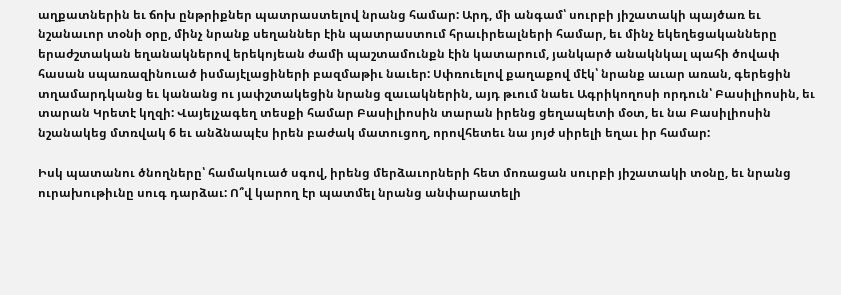աղքատներին եւ ճոխ ընթրիքներ պատրաստելով նրանց համար: Արդ, մի անգամ՝ սուրբի յիշատակի պայծառ եւ նշանաւոր տօնի օրը, մինչ նրանք սեղաններ էին պատրաստում հրաւիրեալների համար, եւ մինչ եկեղեցականները երաժշտական եղանակներով երեկոյեան ժամի պաշտամունքն էին կատարում, յանկարծ անակնկալ պահի ծովափ հասան սպառազինուած իսմայէլացիների բազմաթիւ նաւեր: Սփռուելով քաղաքով մէկ՝ նրանք աւար առան, գերեցին տղամարդկանց եւ կանանց ու յափշտակեցին նրանց զաւակներին, այդ թւում նաեւ Ագրիկողոսի որդուն՝ Բասիլիոսին, եւ տարան Կրետէ կղզի: Վայելչագեղ տեսքի համար Բասիլիոսին տարան իրենց ցեղապետի մօտ, եւ նա Բասիլիոսին նշանակեց մտռվակ 6 եւ անձնապէս իրեն բաժակ մատուցող, որովհետեւ նա յոյժ սիրելի եղաւ իր համար:

Իսկ պատանու ծնողները՝ համակուած սգով, իրենց մերձաւորների հետ մոռացան սուրբի յիշատակի տօնը, եւ նրանց ուրախութիւնը սուգ դարձաւ: Ո՞վ կարող էր պատմել նրանց անփարատելի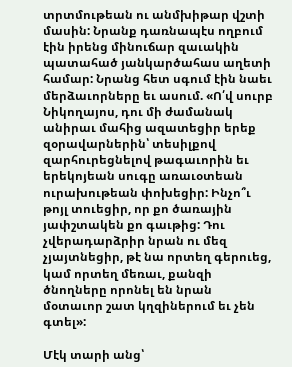տրտմութեան ու անմխիթար վշտի մասին: Նրանք դառնապէս ողբում էին իրենց մինուճար զաւակին պատահած յանկարծահաս աղետի համար: Նրանց հետ սգում էին նաեւ մերձաւորները եւ ասում. «Ո՛վ սուրբ Նիկողայոս, դու մի ժամանակ անիրաւ մահից ազատեցիր երեք զօրավարներին՝ տեսիլքով զարհուրեցնելով թագաւորին եւ երեկոյեան սուգը առաւօտեան ուրախութեան փոխեցիր: Ինչո՞ւ թոյլ տուեցիր, որ քո ծառային յափշտակեն քո գաւթից: Դու չվերադարձրիր նրան ու մեզ չյայտնեցիր, թէ նա որտեղ գերուեց, կամ որտեղ մեռաւ, քանզի ծնողները որոնել են նրան մօտաւոր շատ կղզիներում եւ չեն գտել»:

Մէկ տարի անց՝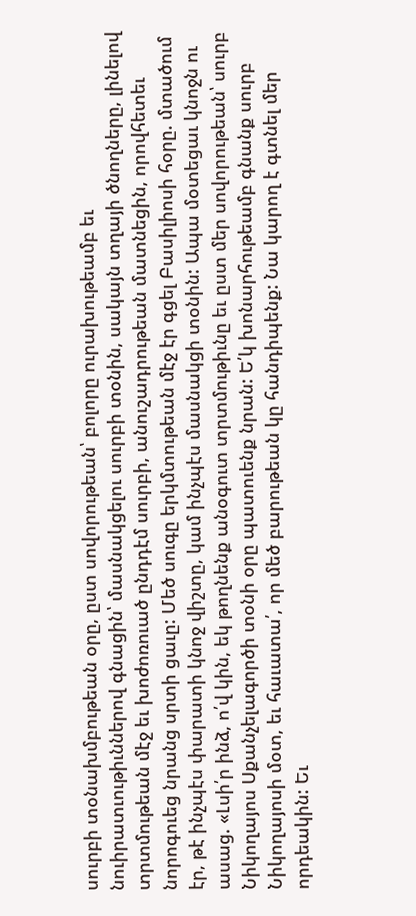սուրբի տօնախմբութեան օրը, ըստ սովորութեան՝ բոլորը ուրախութեամբ եւ նուիրատւութիւններով գնացին՝ մասնակցելու սուրբի տօնին, սակայն տղայի ծնողները, լինելով տրտմութեան մէջ եւ խոժոռուած ընդդէմ սուրբի, անուշադրութեան մատնեցին, որովհետեւ նորոգուեց նրանց սրտի ցաւը: Մեծ սուգը երկմտութեան մէջ էր գցել Բասիլիոսի հօրը. մտածում էր, թէ ինչպէս փարատի կնոջ վիշտը, կամ ինչպէս մասնակցի տօնին: Ապա մօտեցաւ կնոջն ու ասաց. «Լսի՛ր ինձ, ո՛վ կին, եկ թողնենք անօգուտ տրտմութիւնը եւ ըստ մեր սովորութեան՝ սուրբ Նիկողայոս Սքանչելագործի տօնի օրը պատուենք նրան: Ե՛կ խոնարհութեամբ գնանք սուրբ Նիկողայոսի մօտ, եւ հաւատա՛, որ մեծ բարութեան կը հանդիպենք: Նա կարող է գտնել մեր որդեակին: Եւ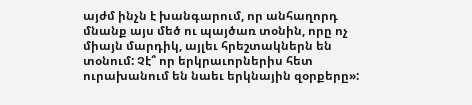այժմ ինչն է խանգարում, որ անհաղորդ մնանք այս մեծ ու պայծառ տօնին, որը ոչ միայն մարդիկ, այլեւ հրեշտակներն են տօնում: Չէ՞ որ երկրաւորներիս հետ ուրախանում են նաեւ երկնային զօրքերը»: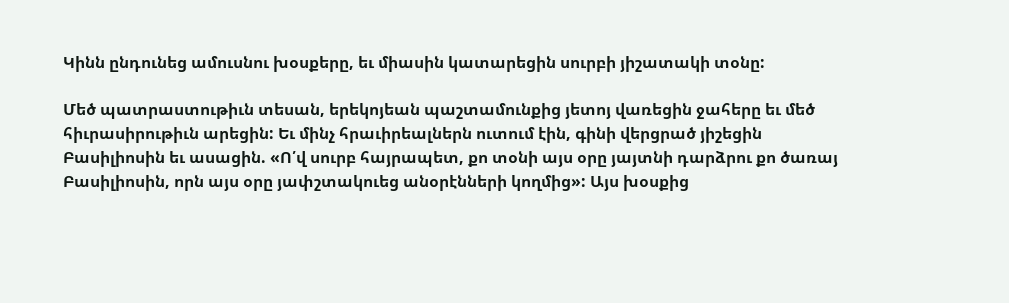Կինն ընդունեց ամուսնու խօսքերը, եւ միասին կատարեցին սուրբի յիշատակի տօնը:

Մեծ պատրաստութիւն տեսան, երեկոյեան պաշտամունքից յետոյ վառեցին ջահերը եւ մեծ հիւրասիրութիւն արեցին: Եւ մինչ հրաւիրեալներն ուտում էին, գինի վերցրած յիշեցին Բասիլիոսին եւ ասացին. «Ո՛վ սուրբ հայրապետ, քո տօնի այս օրը յայտնի դարձրու քո ծառայ Բասիլիոսին, որն այս օրը յափշտակուեց անօրէնների կողմից»: Այս խօսքից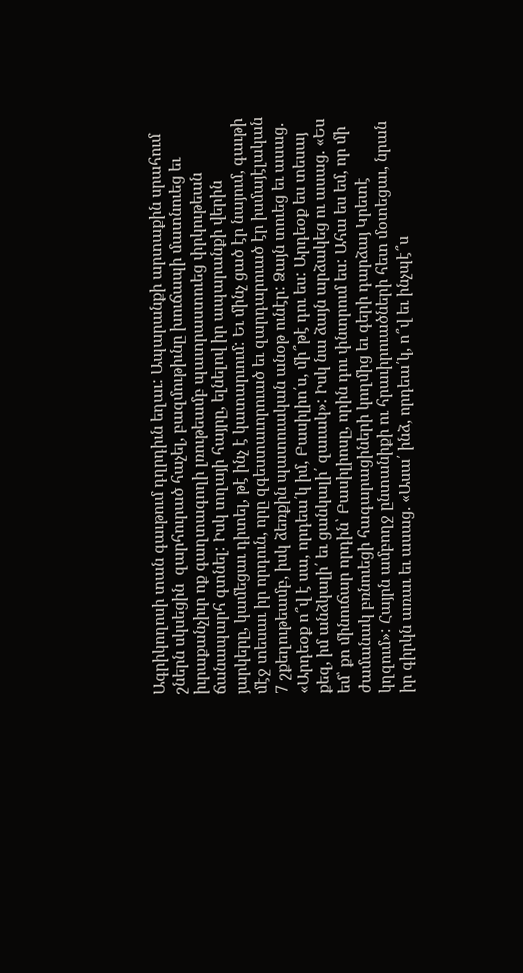Ագրիկողոսի տան գաւթում դղրդիւն եղաւ: Ապարանքի արտաքին սրահում շներն սկսեցին  զարհուրած հաչել, բազմութիւնը խուճապի մատնուեց եւ իւրաքանչիւր ոք գաղտագողի լռութեամբ պատրաստուեց փրկութեան ճանապարհ գտնել: Իսկ տղայի հայրը, ելնելով իր ապարանքի վերին յարկերը, կամեցաւ դիտել, թէ ինչ է կատարւում: Եւ մինչ ցած էր նայում, գաւթի մէջ տեսաւ իր որդուն, որը զգեստաւորուած եւ զարդարուած էր իսմայէլական 7 շքեղութեամբ, իսկ ձեռքին պատուական անօթ ունէր: Ձայն տուեց եւ ասաց. «Արդեօք ո՞վ է սա, որդեա՛կ իմ, Բասիլիո՛ս, մի՞թէ դու ես: Արդեօք ես տեսայ քեզ, իմ անձկալի՛ եւ ցանկալի՛ զաւակ»: Իսկ նա ձայն արձակեց ու ասաց. «Ես եմ՝ քո մինուճար որդին՝ Բասիլիոսը, որին դու փնտրում ես: Ահա ես եմ, որ մի ժամանակ բռնուեցի հագարացիների կողմից եւ գերի դարձայ Կրետէ կղզում»: Հայրն ամբողջ ընտանիքի ու հրաւիրուածների հետ մօտեցաւ, նրան իր գիրկն առաւ եւ ասաց. «Ասա՛ ինձ, որդեա՛կ, ո՞վ եւ ինչպէ՞ս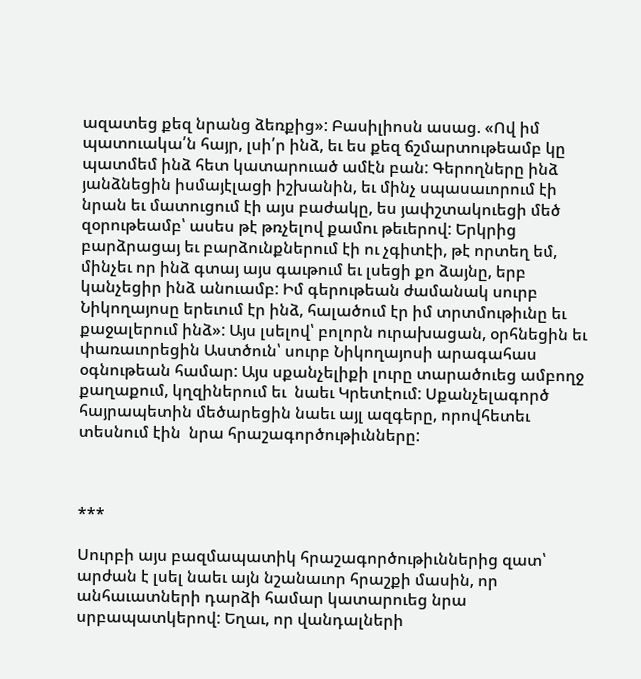ազատեց քեզ նրանց ձեռքից»: Բասիլիոսն ասաց. «Ով իմ պատուակա՛ն հայր, լսի՛ր ինձ, եւ ես քեզ ճշմարտութեամբ կը պատմեմ ինձ հետ կատարուած ամէն բան: Գերողները ինձ յանձնեցին իսմայէլացի իշխանին, եւ մինչ սպասաւորում էի նրան եւ մատուցում էի այս բաժակը, ես յափշտակուեցի մեծ զօրութեամբ՝ ասես թէ թռչելով քամու թեւերով: Երկրից բարձրացայ եւ բարձունքներում էի ու չգիտէի, թէ որտեղ եմ, մինչեւ որ ինձ գտայ այս գաւթում եւ լսեցի քո ձայնը, երբ կանչեցիր ինձ անուամբ: Իմ գերութեան ժամանակ սուրբ Նիկողայոսը երեւում էր ինձ, հալածում էր իմ տրտմութիւնը եւ քաջալերում ինձ»: Այս լսելով՝ բոլորն ուրախացան, օրհնեցին եւ փառաւորեցին Աստծուն՝ սուրբ Նիկողայոսի արագահաս օգնութեան համար: Այս սքանչելիքի լուրը տարածուեց ամբողջ քաղաքում, կղզիներում եւ  նաեւ Կրետէում: Սքանչելագործ հայրապետին մեծարեցին նաեւ այլ ազգերը, որովհետեւ տեսնում էին  նրա հրաշագործութիւնները:



***

Սուրբի այս բազմապատիկ հրաշագործութիւններից զատ՝ արժան է լսել նաեւ այն նշանաւոր հրաշքի մասին, որ անհաւատների դարձի համար կատարուեց նրա սրբապատկերով: Եղաւ, որ վանդալների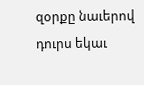զօրքը նաւերով դուրս եկաւ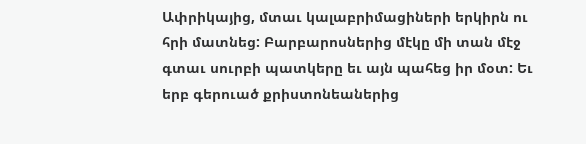Ափրիկայից, մտաւ կալաբրիմացիների երկիրն ու հրի մատնեց: Բարբարոսներից մէկը մի տան մէջ գտաւ սուրբի պատկերը եւ այն պահեց իր մօտ: Եւ երբ գերուած քրիստոնեաներից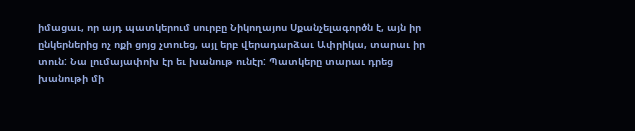իմացաւ, որ այդ պատկերում սուրբը Նիկողայոս Սքանչելագործն է, այն իր ընկերներից ոչ ոքի ցոյց չտուեց, այլ երբ վերադարձաւ Ափրիկա, տարաւ իր տուն: Նա լումայափոխ էր եւ խանութ ունէր: Պատկերը տարաւ դրեց խանութի մի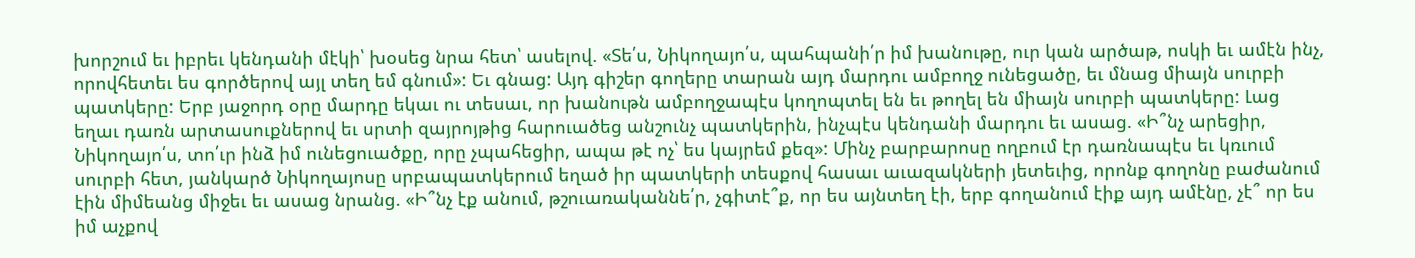խորշում եւ իբրեւ կենդանի մէկի՝ խօսեց նրա հետ՝ ասելով. «Տե՛ս, Նիկողայո՛ս, պահպանի՛ր իմ խանութը, ուր կան արծաթ, ոսկի եւ ամէն ինչ, որովհետեւ ես գործերով այլ տեղ եմ գնում»: Եւ գնաց: Այդ գիշեր գողերը տարան այդ մարդու ամբողջ ունեցածը, եւ մնաց միայն սուրբի պատկերը: Երբ յաջորդ օրը մարդը եկաւ ու տեսաւ, որ խանութն ամբողջապէս կողոպտել են եւ թողել են միայն սուրբի պատկերը: Լաց եղաւ դառն արտասուքներով եւ սրտի զայրոյթից հարուածեց անշունչ պատկերին, ինչպէս կենդանի մարդու եւ ասաց. «Ի՞նչ արեցիր, Նիկողայո՛ս, տո՛ւր ինձ իմ ունեցուածքը, որը չպահեցիր, ապա թէ ոչ՝ ես կայրեմ քեզ»: Մինչ բարբարոսը ողբում էր դառնապէս եւ կռւում սուրբի հետ, յանկարծ Նիկողայոսը սրբապատկերում եղած իր պատկերի տեսքով հասաւ աւազակների յետեւից, որոնք գողոնը բաժանում էին միմեանց միջեւ եւ ասաց նրանց. «Ի՞նչ էք անում, թշուառականնե՛ր, չգիտէ՞ք, որ ես այնտեղ էի, երբ գողանում էիք այդ ամէնը, չէ՞ որ ես իմ աչքով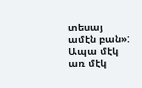տեսայ ամէն բան»: Ապա մէկ առ մէկ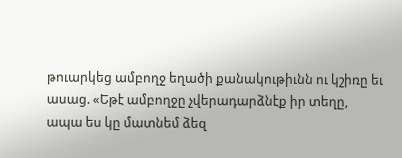թուարկեց ամբողջ եղածի քանակութիւնն ու կշիռը եւ ասաց. «Եթէ ամբողջը չվերադարձնէք իր տեղը, ապա ես կը մատնեմ ձեզ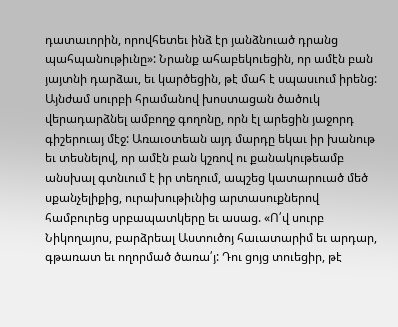դատաւորին, որովհետեւ ինձ էր յանձնուած դրանց պահպանութիւնը»: Նրանք ահաբեկուեցին, որ ամէն բան յայտնի դարձաւ, եւ կարծեցին, թէ մահ է սպասւում իրենց: Այնժամ սուրբի հրամանով խոստացան ծածուկ վերադարձնել ամբողջ գողոնը, որն էլ արեցին յաջորդ գիշերուայ մէջ: Առաւօտեան այդ մարդը եկաւ իր խանութ եւ տեսնելով, որ ամէն բան կշռով ու քանակութեամբ անսխալ գտնւում է իր տեղում, ապշեց կատարուած մեծ սքանչելիքից, ուրախութիւնից արտասուքներով համբուրեց սրբապատկերը եւ ասաց. «Ո՛վ սուրբ Նիկողայոս, բարձրեալ Աստուծոյ հաւատարիմ եւ արդար, գթառատ եւ ողորմած ծառա՛յ: Դու ցոյց տուեցիր, թէ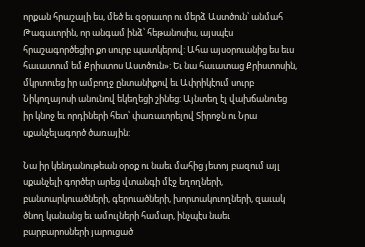որքան հրաշալի ես, մեծ եւ զօրաւոր ու մերձ Աստծուն՝ անմահ Թագաւորին, որ անգամ ինձ՝ հեթանոսիս, այսպէս հրաշագործեցիր քո սուրբ պատկերով: Ահա այսօրուանից ես եւս հաւատում եմ Քրիստոս Աստծուն»: Եւ նա հաւատաց Քրիստոսին, մկրտուեց իր ամբողջ ընտանիքով եւ Ափրիկէում սուրբ Նիկողայոսի անունով եկեղեցի շինեց: Այնտեղ էլ վախճանուեց իր կնոջ եւ որդիների հետ՝ փառաւորելով Տիրոջն ու Նրա սքանչելագործ ծառային:

Նա իր կենդանութեան օրօք ու նաեւ մահից յետոյ բազում այլ սքանչելի գործեր արեց վտանգի մէջ եղողների, բանտարկուածների, գերուածների, խորտակուողների, զաւակ ծնող կանանց եւ ամուլների համար, ինչպէս նաեւ բարբարոսների յարուցած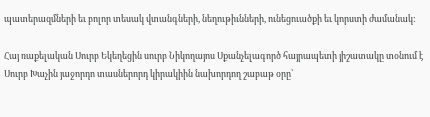պատերազմների եւ բոլոր տեսակ վտանգների, նեղութիւնների, ունեցուածքի եւ կորստի ժամանակ:

Հայ ռաքելական Սուրբ Եկեղեցին սուրբ Նիկողայոս Սքանչելագործ հայրապետի յիշատակը տօնում է Սուրբ Խաչին յաջորդո տասներորդ կիրակիին նախորդող շաբաթ օրը՝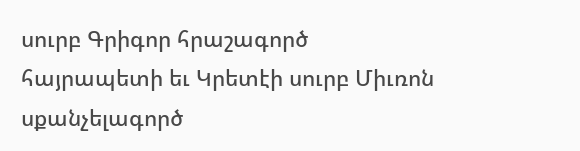սուրբ Գրիգոր հրաշագործ հայրապետի եւ Կրետէի սուրբ Միւռոն սքանչելագործ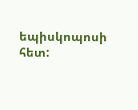եպիսկոպոսի հետ: